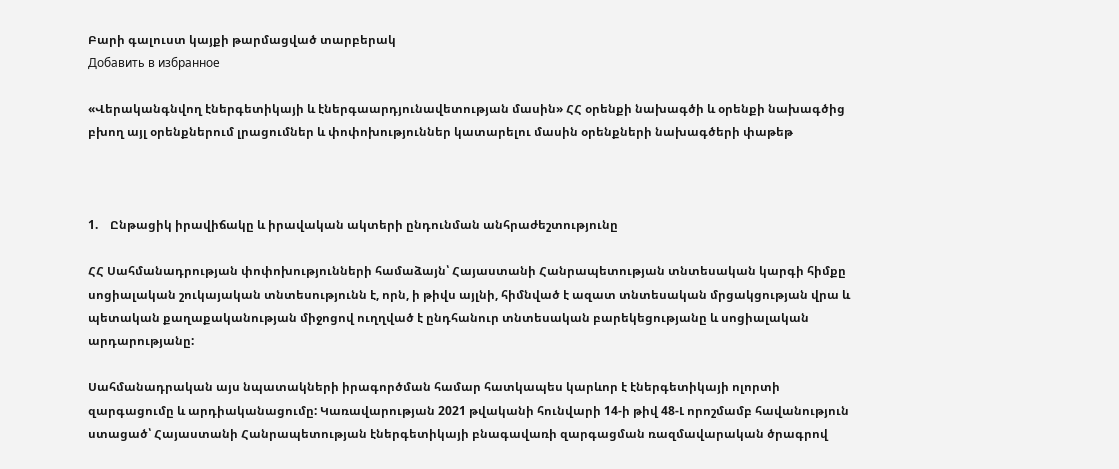Բարի գալուստ կայքի թարմացված տարբերակ
Добавить в избранное

«Վերականգնվող էներգետիկայի և էներգաարդյունավետության մասին» ՀՀ օրենքի նախագծի և օրենքի նախագծից բխող այլ օրենքներում լրացումներ և փոփոխություններ կատարելու մասին օրենքների նախագծերի փաթեթ



1.    Ընթացիկ իրավիճակը և իրավական ակտերի ընդունման անհրաժեշտությունը

ՀՀ Սահմանադրության փոփոխությունների համաձայն՝ Հայաստանի Հանրապետության տնտեսական կարգի հիմքը սոցիալական շուկայական տնտեսությունն է, որն, ի թիվս այլնի, հիմնված է ազատ տնտեսական մրցակցության վրա և պետական քաղաքականության միջոցով ուղղված է ընդհանուր տնտեսական բարեկեցությանը և սոցիալական արդարությանը:

Սահմանադրական այս նպատակների իրագործման համար հատկապես կարևոր է էներգետիկայի ոլորտի զարգացումը և արդիականացումը: Կառավարության 2021 թվականի հունվարի 14-ի թիվ 48-Լ որոշմամբ հավանություն ստացած՝ Հայաստանի Հանրապետության էներգետիկայի բնագավառի զարգացման ռազմավարական ծրագրով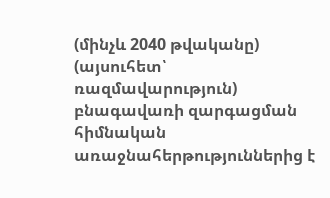(մինչև 2040 թվականը) (այսուհետ՝ ռազմավարություն) բնագավառի զարգացման հիմնական առաջնահերթություններից է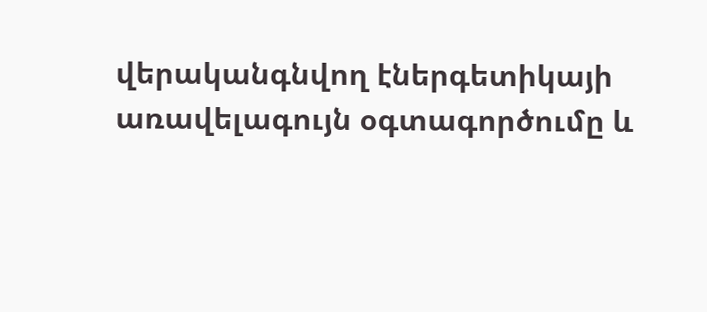վերականգնվող էներգետիկայի առավելագույն օգտագործումը և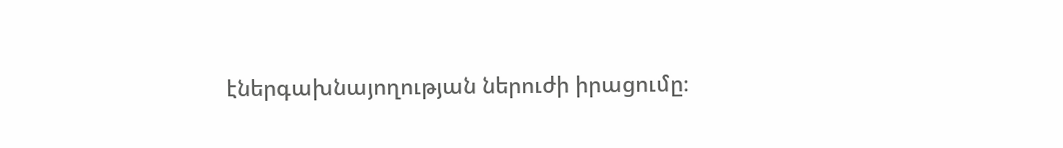էներգախնայողության ներուժի իրացումը։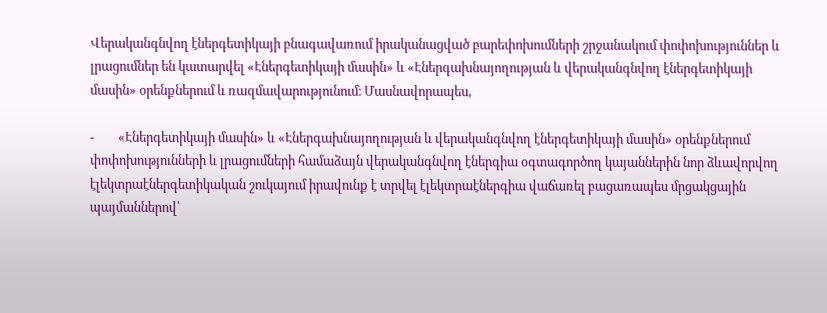Վերականգնվող էներգետիկայի բնագավառում իրականացված բարեփոխումների շրջանակում փոփոխություններ և լրացումներ են կատարվել «Էներգետիկայի մասին» և «Էներգախնայողության և վերականգնվող էներգետիկայի մասին» օրենքներում և ռազմավարությունում։ Մասնավորապես,

-        «Էներգետիկայի մասին» և «Էներգախնայողության և վերականգնվող էներգետիկայի մասին» օրենքներում փոփոխությունների և լրացումների համաձայն վերականգնվող էներգիա օգտագործող կայաններին նոր ձևավորվող էլեկտրաէներգետիկական շուկայում իրավունք է տրվել էլեկտրաէներգիա վաճառել բացառապես մրցակցային պայմաններով՝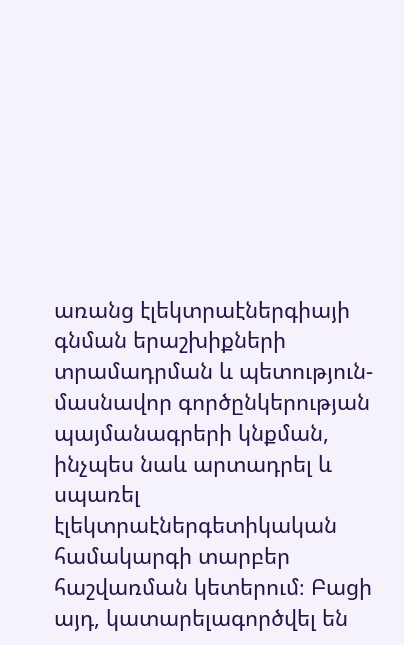առանց էլեկտրաէներգիայի գնման երաշխիքների տրամադրման և պետություն-մասնավոր գործընկերության պայմանագրերի կնքման, ինչպես նաև արտադրել և սպառել էլեկտրաէներգետիկական համակարգի տարբեր հաշվառման կետերում։ Բացի այդ, կատարելագործվել են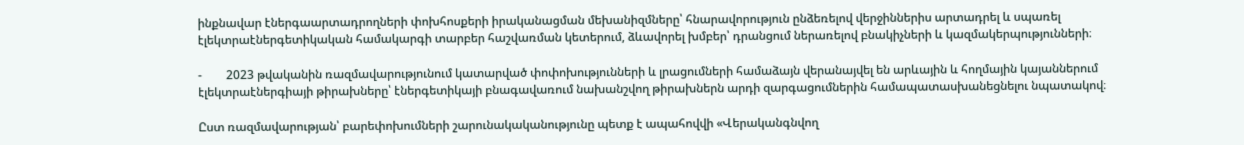ինքնավար էներգաարտադրողների փոխհոսքերի իրականացման մեխանիզմները՝ հնարավորություն ընձեռելով վերջիններիս արտադրել և սպառել էլեկտրաէներգետիկական համակարգի տարբեր հաշվառման կետերում, ձևավորել խմբեր՝ դրանցում ներառելով բնակիչների և կազմակերպությունների։

-        2023 թվականին ռազմավարությունում կատարված փոփոխությունների և լրացումների համաձայն վերանայվել են արևային և հողմային կայաններում էլեկտրաէներգիայի թիրախները՝ էներգետիկայի բնագավառում նախանշվող թիրախներն արդի զարգացումներին համապատասխանեցնելու նպատակով։

Ըստ ռազմավարության՝ բարեփոխումների շարունակականությունը պետք է ապահովվի «Վերականգնվող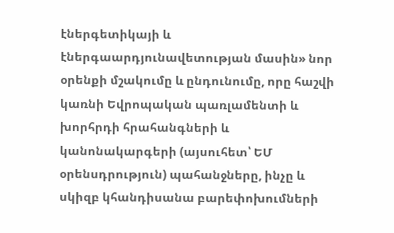էներգետիկայի և էներգաարդյունավետության մասին» նոր օրենքի մշակումը և ընդունումը, որը հաշվի կառնի Եվրոպական պառլամենտի և խորհրդի հրահանգների և կանոնակարգերի (այսուհետ՝ ԵՄ օրենսդրություն) պահանջները, ինչը և սկիզբ կհանդիսանա բարեփոխումների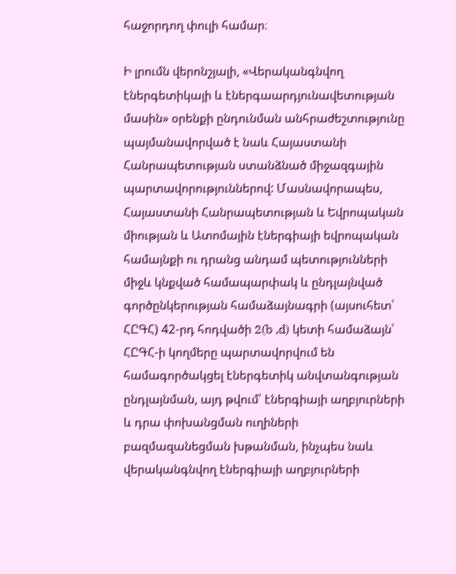հաջորդող փուլի համար։

Ի լրումն վերոնշյալի, «Վերականգնվող էներգետիկայի և էներգաարդյունավետության մասին» օրենքի ընդունման անհրաժեշտությունը պայմանավորված է նաև Հայաստանի Հանրապետության ստանձնած միջազգային պարտավորություններով: Մասնավորապես, Հայաստանի Հանրապետության և Եվրոպական միության և Ատոմային էներգիայի եվրոպական համայնքի ու դրանց անդամ պետությունների միջև կնքված համապարփակ և ընդլայնված գործընկերության համաձայնագրի (այսուհետ՝ ՀԸԳՀ) 42-րդ հոդվածի 2(b ,d) կետի համաձայն՝ ՀԸԳՀ-ի կողմերը պարտավորվում են համագործակցել էներգետիկ անվտանգության ընդլայնման, այդ թվում՝ էներգիայի աղբյուրների և դրա փոխանցման ուղիների բազմազանեցման խթանման, ինչպես նաև վերականգնվող էներգիայի աղբյուրների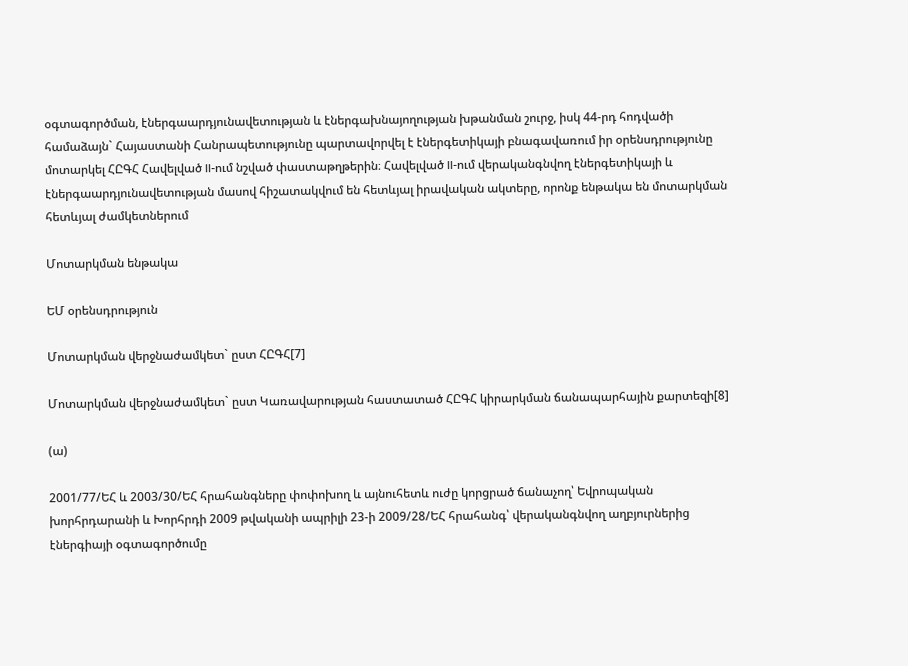օգտագործման, էներգաարդյունավետության և էներգախնայողության խթանման շուրջ, իսկ 44-րդ հոդվածի համաձայն` Հայաստանի Հանրապետությունը պարտավորվել է էներգետիկայի բնագավառում իր օրենսդրությունը մոտարկել ՀԸԳՀ Հավելված II-ում նշված փաստաթղթերին։ Հավելված II-ում վերականգնվող էներգետիկայի և էներգաարդյունավետության մասով հիշատակվում են հետևյալ իրավական ակտերը, որոնք ենթակա են մոտարկման հետևյալ ժամկետներում

Մոտարկման ենթակա

ԵՄ օրենսդրություն

Մոտարկման վերջնաժամկետ` ըստ ՀԸԳՀ[7]

Մոտարկման վերջնաժամկետ` ըստ Կառավարության հաստատած ՀԸԳՀ կիրարկման ճանապարհային քարտեզի[8]

(ա)

2001/77/ԵՀ և 2003/30/ԵՀ հրահանգները փոփոխող և այնուհետև ուժը կորցրած ճանաչող՝ Եվրոպական խորհրդարանի և Խորհրդի 2009 թվականի ապրիլի 23-ի 2009/28/ԵՀ հրահանգ՝ վերականգնվող աղբյուրներից էներգիայի օգտագործումը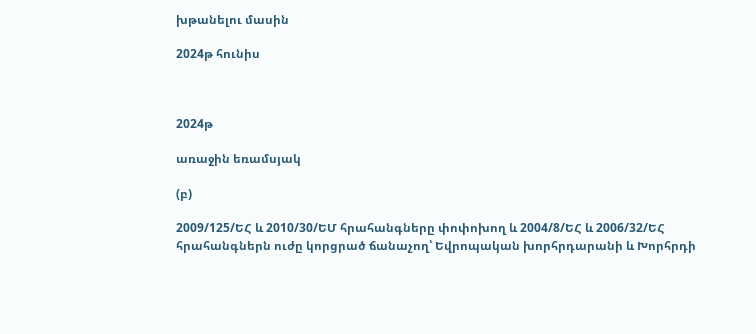խթանելու մասին

2024թ հունիս



2024թ

առաջին եռամսյակ

(բ)

2009/125/ԵՀ և 2010/30/ԵՄ հրահանգները փոփոխող և 2004/8/ԵՀ և 2006/32/ԵՀ հրահանգներն ուժը կորցրած ճանաչող՝ Եվրոպական խորհրդարանի և Խորհրդի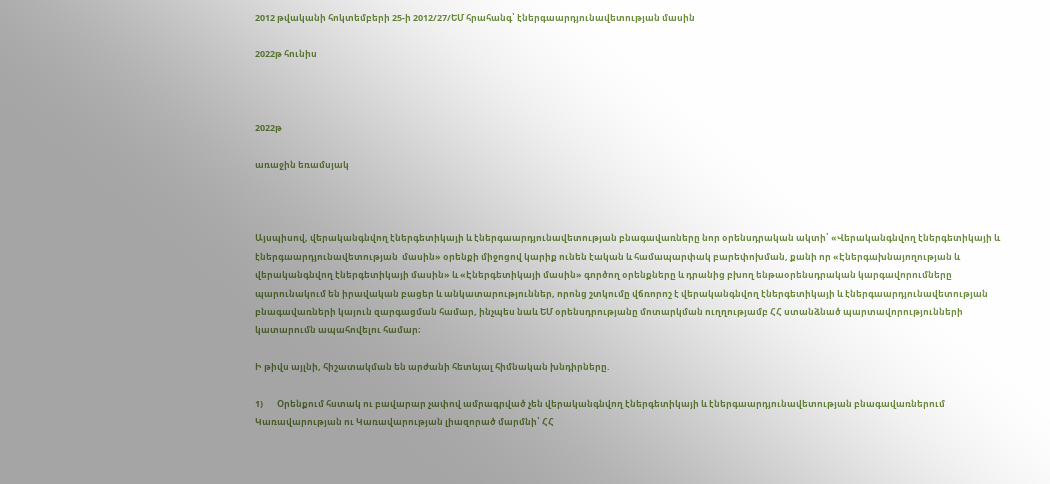2012 թվականի հոկտեմբերի 25-ի 2012/27/ԵՄ հրահանգ՝ էներգաարդյունավետության մասին

2022թ հունիս



2022թ

առաջին եռամսյակ



Այսպիսով, վերականգնվող էներգետիկայի և էներգաարդյունավետության բնագավառները նոր օրենսդրական ակտի՝ «Վերականգնվող էներգետիկայի և էներգաարդյունավետության  մասին» օրենքի միջոցով կարիք ունեն էական և համապարփակ բարեփոխման, քանի որ «Էներգախնայողության և վերականգնվող էներգետիկայի մասին» և «Էներգետիկայի մասին» գործող օրենքները և դրանից բխող ենթաօրենսդրական կարգավորումները պարունակում են իրավական բացեր և անկատարություններ, որոնց շտկումը վճռորոշ է վերականգնվող էներգետիկայի և էներգաարդյունավետության բնագավառների կայուն զարգացման համար, ինչպես նաև ԵՄ օրենսդրությանը մոտարկման ուղղությամբ ՀՀ ստանձնած պարտավորությունների կատարումն ապահովելու համար։

Ի թիվս այլնի, հիշատակման են արժանի հետևյալ հիմնական խնդիրները.

1)       Օրենքում հստակ ու բավարար չափով ամրագրված չեն վերականգնվող էներգետիկայի և էներգաարդյունավետության բնագավառներում Կառավարության ու Կառավարության լիազորած մարմնի՝ ՀՀ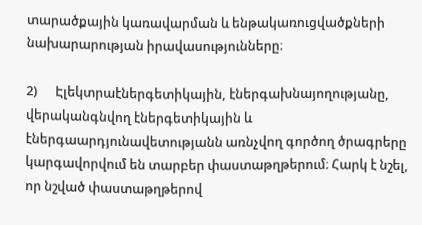տարածքային կառավարման և ենթակառուցվածքների նախարարության իրավասությունները։

2)      Էլեկտրաէներգետիկային, էներգախնայողությանը, վերականգնվող էներգետիկային և էներգաարդյունավետությանն առնչվող գործող ծրագրերը կարգավորվում են տարբեր փաստաթղթերում։ Հարկ է նշել, որ նշված փաստաթղթերով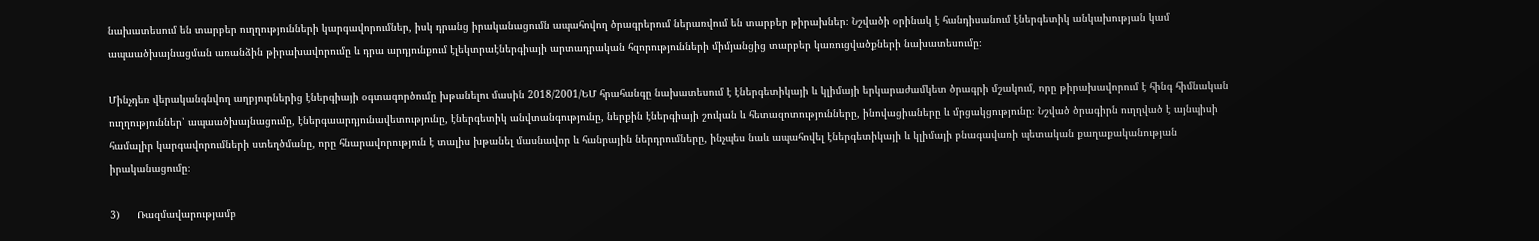նախատեսում են տարբեր ուղղությունների կարգավորումներ, իսկ դրանց իրականացումն ապահովող ծրագրերում ներառվում են տարբեր թիրախներ։ Նշվածի օրինակ է հանդիսանում էներգետիկ անկախության կամ ապաածխայնացման առանձին թիրախավորումը և դրա արդյունքում էլեկտրաէներգիայի արտադրական հզորությունների միմյանցից տարբեր կառուցվածքների նախատեսումը։

Մինչդեռ վերականգնվող աղբյուրներից էներգիայի օգտագործումը խթանելու մասին 2018/2001/ԵՄ հրահանգը նախատեսում է էներգետիկայի և կլիմայի երկարաժամկետ ծրագրի մշակում, որը թիրախավորում է հինգ հիմնական ուղղություններ՝ ապաածխայնացումը, էներգաարդյունավետությունը, էներգետիկ անվտանգությունը, ներքին էներգիայի շուկան և հետազոտությունները, ինովացիաները և մրցակցությունը։ Նշված ծրագիրն ուղղված է այնպիսի համալիր կարգավորումների ստեղծմանը, որը հնարավորություն է տալիս խթանել մասնավոր և հանրային ներդրումները, ինչպես նաև ապահովել էներգետիկայի և կլիմայի բնագավառի պետական քաղաքականության իրականացումը։

3)      Ռազմավարությամբ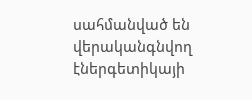սահմանված են վերականգնվող էներգետիկայի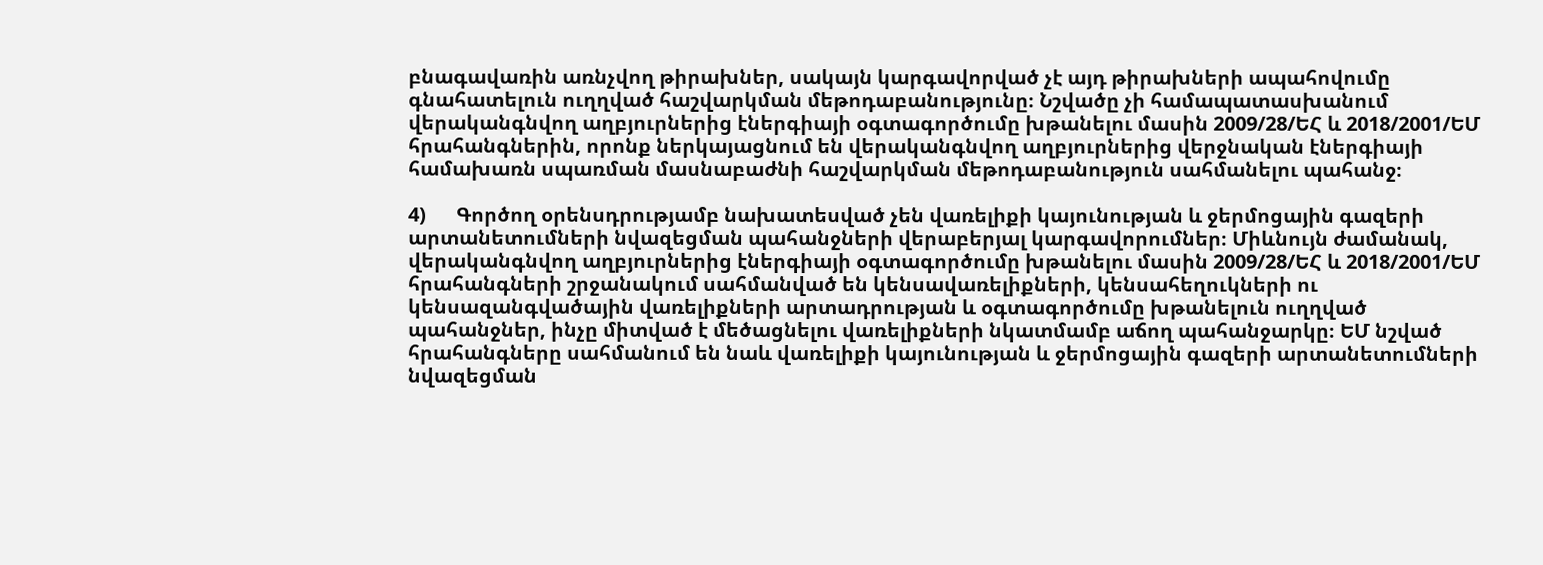բնագավառին առնչվող թիրախներ, սակայն կարգավորված չէ այդ թիրախների ապահովումը գնահատելուն ուղղված հաշվարկման մեթոդաբանությունը։ Նշվածը չի համապատասխանում վերականգնվող աղբյուրներից էներգիայի օգտագործումը խթանելու մասին 2009/28/ԵՀ և 2018/2001/ԵՄ հրահանգներին, որոնք ներկայացնում են վերականգնվող աղբյուրներից վերջնական էներգիայի համախառն սպառման մասնաբաժնի հաշվարկման մեթոդաբանություն սահմանելու պահանջ։

4)      Գործող օրենսդրությամբ նախատեսված չեն վառելիքի կայունության և ջերմոցային գազերի արտանետումների նվազեցման պահանջների վերաբերյալ կարգավորումներ։ Միևնույն ժամանակ, վերականգնվող աղբյուրներից էներգիայի օգտագործումը խթանելու մասին 2009/28/ԵՀ և 2018/2001/ԵՄ հրահանգների շրջանակում սահմանված են կենսավառելիքների, կենսահեղուկների ու կենսազանգվածային վառելիքների արտադրության և օգտագործումը խթանելուն ուղղված պահանջներ, ինչը միտված է մեծացնելու վառելիքների նկատմամբ աճող պահանջարկը։ ԵՄ նշված հրահանգները սահմանում են նաև վառելիքի կայունության և ջերմոցային գազերի արտանետումների նվազեցման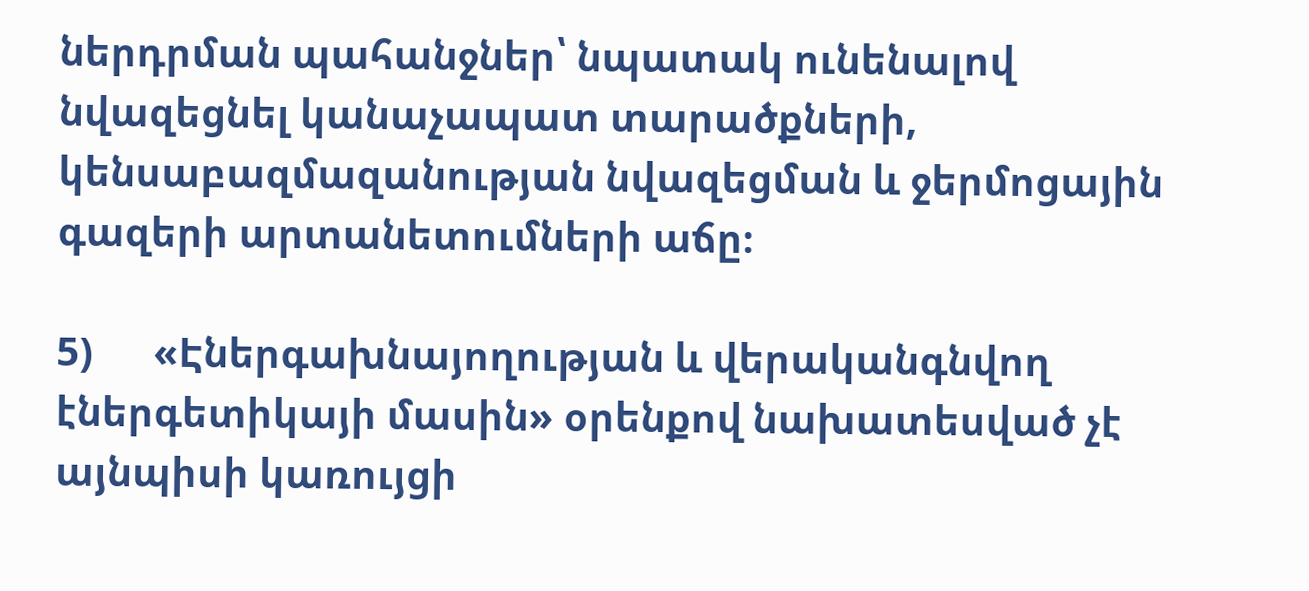ներդրման պահանջներ՝ նպատակ ունենալով նվազեցնել կանաչապատ տարածքների, կենսաբազմազանության նվազեցման և ջերմոցային գազերի արտանետումների աճը։

5)      «Էներգախնայողության և վերականգնվող էներգետիկայի մասին» օրենքով նախատեսված չէ այնպիսի կառույցի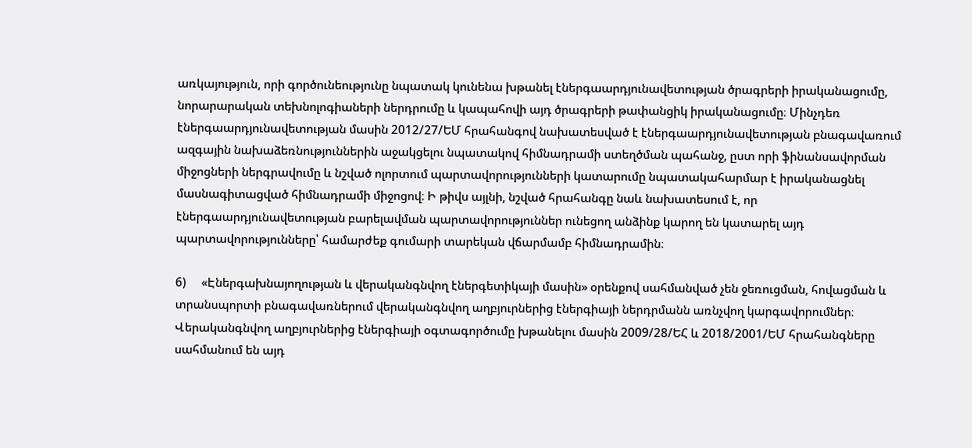առկայություն, որի գործունեությունը նպատակ կունենա խթանել էներգաարդյունավետության ծրագրերի իրականացումը, նորարարական տեխնոլոգիաների ներդրումը և կապահովի այդ ծրագրերի թափանցիկ իրականացումը։ Մինչդեռ էներգաարդյունավետության մասին 2012/27/ԵՄ հրահանգով նախատեսված է էներգաարդյունավետության բնագավառում ազգային նախաձեռնություններին աջակցելու նպատակով հիմնադրամի ստեղծման պահանջ, ըստ որի ֆինանսավորման միջոցների ներգրավումը և նշված ոլորտում պարտավորությունների կատարումը նպատակահարմար է իրականացնել մասնագիտացված հիմնադրամի միջոցով։ Ի թիվս այլնի, նշված հրահանգը նաև նախատեսում է, որ էներգաարդյունավետության բարելավման պարտավորություններ ունեցող անձինք կարող են կատարել այդ պարտավորությունները՝ համարժեք գումարի տարեկան վճարմամբ հիմնադրամին։

6)     «Էներգախնայողության և վերականգնվող էներգետիկայի մասին» օրենքով սահմանված չեն ջեռուցման, հովացման և տրանսպորտի բնագավառներում վերականգնվող աղբյուրներից էներգիայի ներդրմանն առնչվող կարգավորումներ։ Վերականգնվող աղբյուրներից էներգիայի օգտագործումը խթանելու մասին 2009/28/ԵՀ և 2018/2001/ԵՄ հրահանգները սահմանում են այդ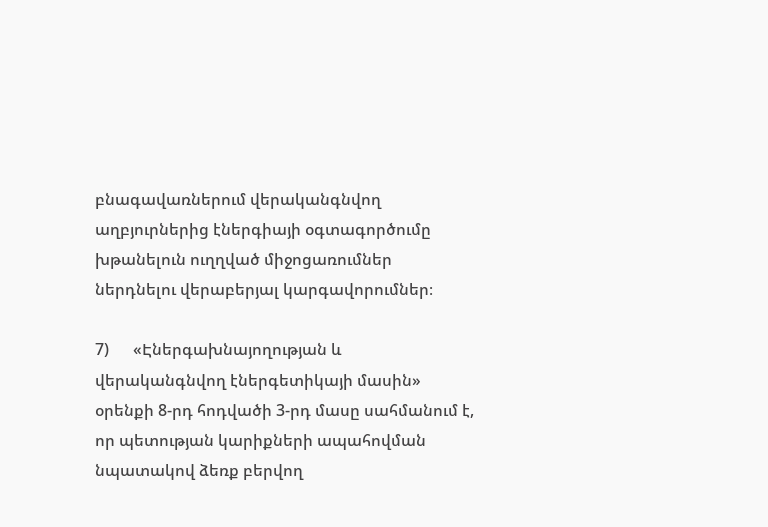բնագավառներում վերականգնվող աղբյուրներից էներգիայի օգտագործումը խթանելուն ուղղված միջոցառումներ ներդնելու վերաբերյալ կարգավորումներ։

7)      «Էներգախնայողության և վերականգնվող էներգետիկայի մասին» օրենքի 8-րդ հոդվածի 3-րդ մասը սահմանում է, որ պետության կարիքների ապահովման նպատակով ձեռք բերվող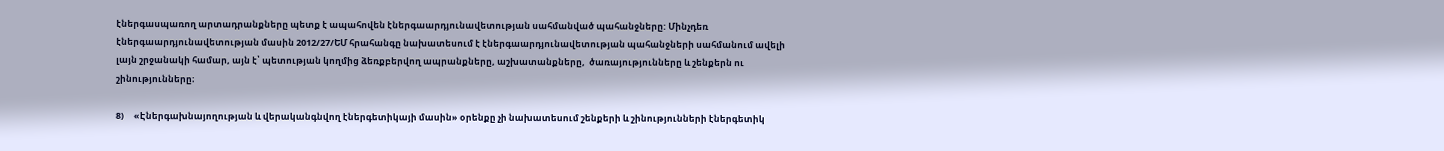էներգասպառող արտադրանքները պետք է ապահովեն էներգաարդյունավետության սահմանված պահանջները: Մինչդեռ էներգաարդյունավետության մասին 2012/27/ԵՄ հրահանգը նախատեսում է էներգաարդյունավետության պահանջների սահմանում ավելի լայն շրջանակի համար, այն է՝ պետության կողմից ձեռքբերվող ապրանքները, աշխատանքները,  ծառայությունները և շենքերն ու շինությունները։

8)     «Էներգախնայողության և վերականգնվող էներգետիկայի մասին» օրենքը չի նախատեսում շենքերի և շինությունների էներգետիկ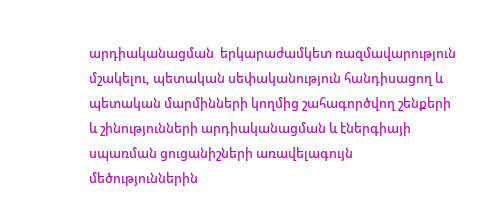արդիականացման  երկարաժամկետ ռազմավարություն մշակելու, պետական սեփականություն հանդիսացող և պետական մարմինների կողմից շահագործվող շենքերի և շինությունների արդիականացման և էներգիայի սպառման ցուցանիշների առավելագույն մեծություններին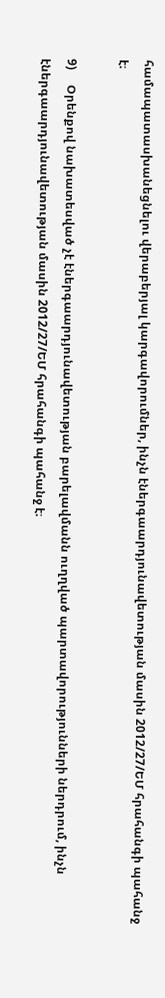համապատասխանեցնելու վերաբերյալ կարգավորումներ, ինչն էներգաարդյունավետության մասին 2012/27/ԵՄ հրահանգի պահանջ է։

9)     Օրենքով նախատեսված չէ էներգաարդյունավետության բարելավմանն ուղղված պարտավորությունների ներդրում, ինչն էներգաարդյունավետության մասին 2012/27/ԵՄ հրահանգի պահանջ է։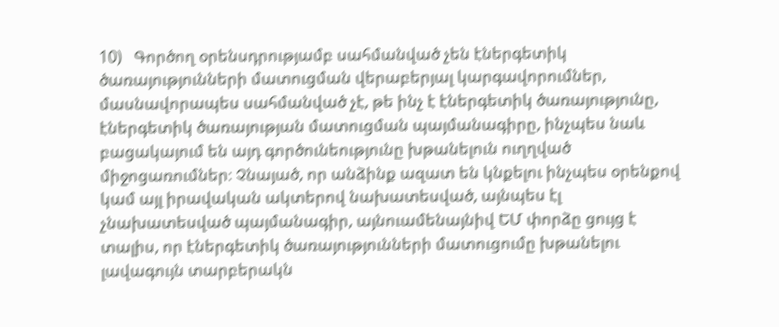10)   Գործող օրենսդրությամբ սահմանված չեն էներգետիկ ծառայությունների մատուցման վերաբերյալ կարգավորումներ, մասնավորապես սահմանված չէ, թե ինչ է էներգետիկ ծառայությունը, էներգետիկ ծառայության մատուցման պայմանագիրը, ինչպես նաև բացակայում են այդ գործունեությունը խթանելուն ուղղված միջոցառումներ։ Չնայած, որ անձինք ազատ են կնքելու ինչպես օրենքով կամ այլ իրավական ակտերով նախատեսված, այնպես էլ չնախատեսված պայմանագիր, այնուամենայնիվ ԵՄ փորձը ցույց է տալիս, որ էներգետիկ ծառայությունների մատուցումը խթանելու լավագույն տարբերակն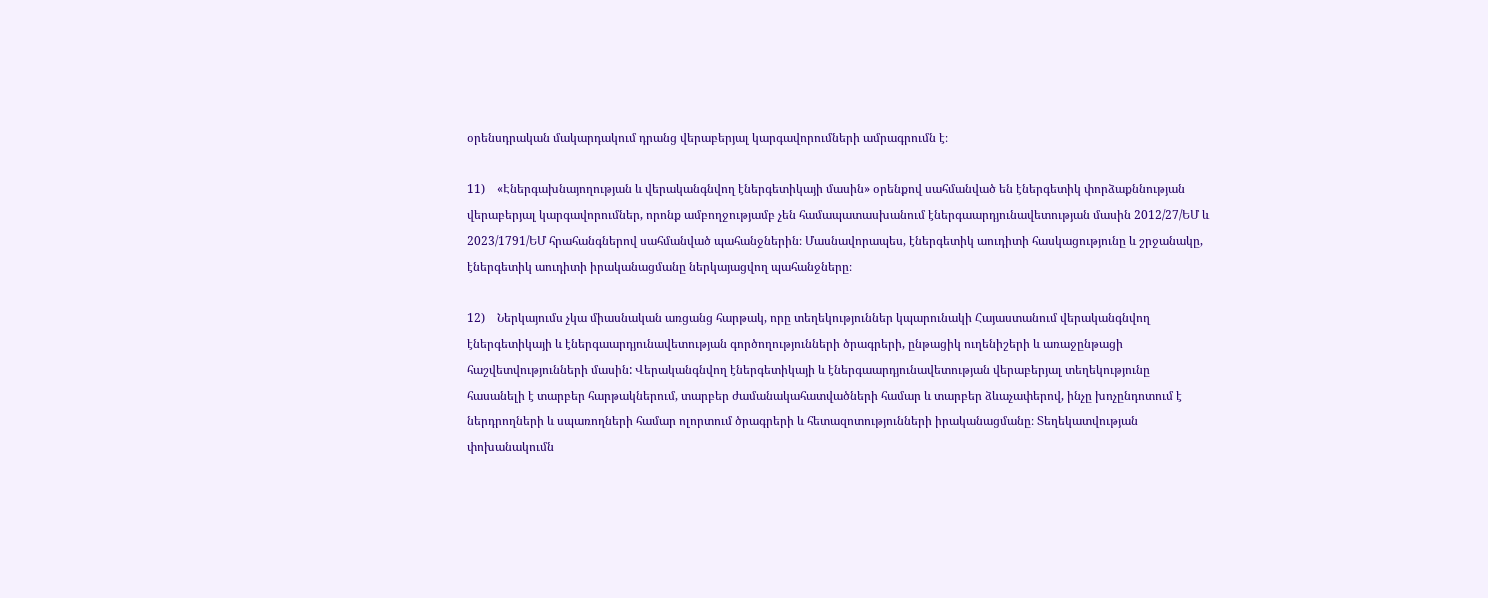օրենսդրական մակարդակում դրանց վերաբերյալ կարգավորումների ամրագրումն է։

11)    «Էներգախնայողության և վերականգնվող էներգետիկայի մասին» օրենքով սահմանված են էներգետիկ փորձաքննության վերաբերյալ կարգավորումներ, որոնք ամբողջությամբ չեն համապատասխանում էներգաարդյունավետության մասին 2012/27/ԵՄ և 2023/1791/ԵՄ հրահանգներով սահմանված պահանջներին։ Մասնավորապես, էներգետիկ աուդիտի հասկացությունը և շրջանակը, էներգետիկ աուդիտի իրականացմանը ներկայացվող պահանջները։

12)    Ներկայումս չկա միասնական առցանց հարթակ, որը տեղեկություններ կպարունակի Հայաստանում վերականգնվող էներգետիկայի և էներգաարդյունավետության գործողությունների ծրագրերի, ընթացիկ ուղենիշերի և առաջընթացի հաշվետվությունների մասին: Վերականգնվող էներգետիկայի և էներգաարդյունավետության վերաբերյալ տեղեկությունը հասանելի է տարբեր հարթակներում, տարբեր ժամանակահատվածների համար և տարբեր ձևաչափերով, ինչը խոչընդոտում է ներդրողների և սպառողների համար ոլորտում ծրագրերի և հետազոտությունների իրականացմանը։ Տեղեկատվության փոխանակումն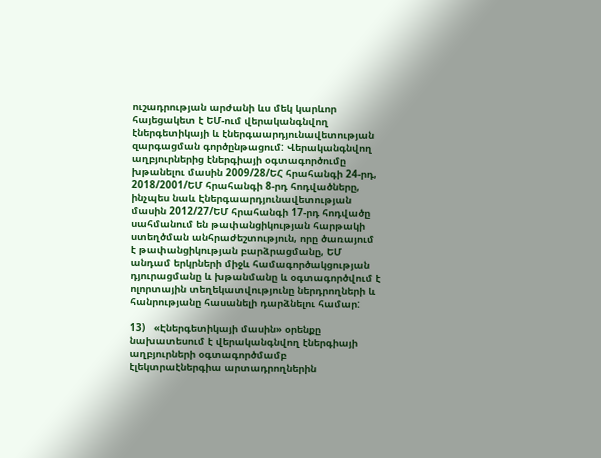ուշադրության արժանի ևս մեկ կարևոր հայեցակետ է ԵՄ-ում վերականգնվող էներգետիկայի և էներգաարդյունավետության զարգացման գործընթացում: Վերականգնվող աղբյուրներից էներգիայի օգտագործումը խթանելու մասին 2009/28/ԵՀ հրահանգի 24-րդ,  2018/2001/ԵՄ հրահանգի 8-րդ հոդվածները, ինչպես նաև Էներգաարդյունավետության մասին 2012/27/ԵՄ հրահանգի 17-րդ հոդվածը սահմանում են թափանցիկության հարթակի ստեղծման անհրաժեշտություն, որը ծառայում է թափանցիկության բարձրացմանը, ԵՄ անդամ երկրների միջև համագործակցության դյուրացմանը և խթանմանը և օգտագործվում է ոլորտային տեղեկատվությունը ներդրողների և հանրությանը հասանելի դարձնելու համար:

13)   «Էներգետիկայի մասին» օրենքը նախատեսում է վերականգնվող էներգիայի աղբյուրների օգտագործմամբ էլեկտրաէներգիա արտադրողներին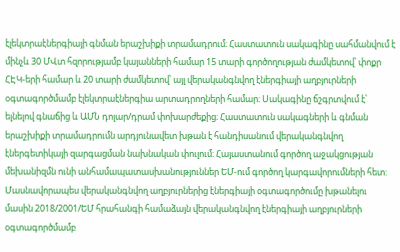էլեկտրաէներգիայի գնման երաշխիքի տրամադրում։ Հաստատուն սակագինը սահմանվում է մինչև 30 ՄՎտ հզորությամբ կայանների համար 15 տարի գործողության ժամկետով՝ փոքր ՀԷԿ-երի համար և 20 տարի ժամկետով՝ այլ վերականգնվող էներգիայի աղբյուրների օգտագործմամբ էլեկտրաէներգիա արտադրողների համար։ Սակագինը ճշգրտվում է՝ ելնելով գնաճից և ԱՄՆ դոլար/դրամ փոխարժեքից։ Հաստատուն սակագների և գնման երաշխիքի տրամադրումն արդյունավետ խթան է հանդիսանում վերականգնվող էներգետիկայի զարգացման նախնական փուլում։ Հայաստանում գործող աջակցության մեխանիզմն ունի անհամապատասխանություններ ԵՄ-ում գործող կարգավորումների հետ: Մասնավորապես վերականգնվող աղբյուրներից էներգիայի օգտագործումը խթանելու մասին 2018/2001/ԵՄ հրահանգի համաձայն վերականգնվող էներգիայի աղբյուրների օգտագործմամբ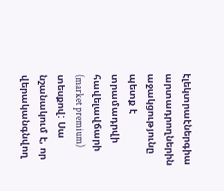էլեկտրաէներգիա արտադրողներին աջակցությունը պետք է տրամադրվի հավելավճարի (market premium) տեսքով: Սա նշանակում է, որ վերականգնվող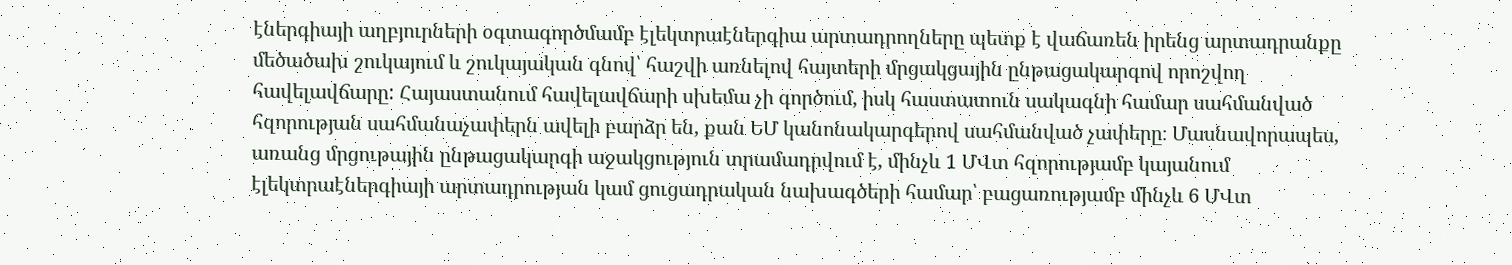էներգիայի աղբյուրների օգտագործմամբ էլեկտրաէներգիա արտադրողները պետք է վաճառեն իրենց արտադրանքը մեծածախ շուկայում և շուկայական գնով՝ հաշվի առնելով հայտերի մրցակցային ընթացակարգով որոշվող հավելավճարը: Հայաստանում հավելավճարի սխեմա չի գործում, իսկ հաստատուն սակագնի համար սահմանված հզորության սահմանաչափերն ավելի բարձր են, քան ԵՄ կանոնակարգերով սահմանված չափերը։ Մասնավորապես, առանց մրցութային ընթացակարգի աջակցություն տրամադրվում է, մինչև 1 ՄՎտ հզորությամբ կայանում էլեկտրաէներգիայի արտադրության կամ ցուցադրական նախագծերի համար՝ բացառությամբ մինչև 6 ՄՎտ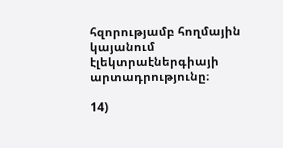հզորությամբ հողմային կայանում էլեկտրաէներգիայի արտադրությունը։

14)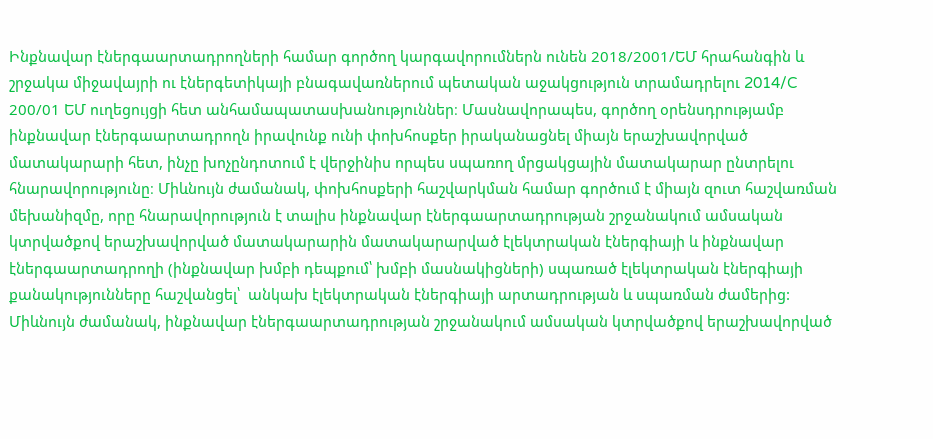Ինքնավար էներգաարտադրողների համար գործող կարգավորումներն ունեն 2018/2001/ԵՄ հրահանգին և շրջակա միջավայրի ու էներգետիկայի բնագավառներում պետական աջակցություն տրամադրելու 2014/C 200/01 ԵՄ ուղեցույցի հետ անհամապատասխանություններ։ Մասնավորապես, գործող օրենսդրությամբ ինքնավար էներգաարտադրողն իրավունք ունի փոխհոսքեր իրականացնել միայն երաշխավորված մատակարարի հետ, ինչը խոչընդոտում է վերջինիս որպես սպառող մրցակցային մատակարար ընտրելու հնարավորությունը։ Միևնույն ժամանակ, փոխհոսքերի հաշվարկման համար գործում է միայն զուտ հաշվառման մեխանիզմը, որը հնարավորություն է տալիս ինքնավար էներգաարտադրության շրջանակում ամսական կտրվածքով երաշխավորված մատակարարին մատակարարված էլեկտրական էներգիայի և ինքնավար էներգաարտադրողի (ինքնավար խմբի դեպքում՝ խմբի մասնակիցների) սպառած էլեկտրական էներգիայի քանակությունները հաշվանցել՝  անկախ էլեկտրական էներգիայի արտադրության և սպառման ժամերից: Միևնույն ժամանակ, ինքնավար էներգաարտադրության շրջանակում ամսական կտրվածքով երաշխավորված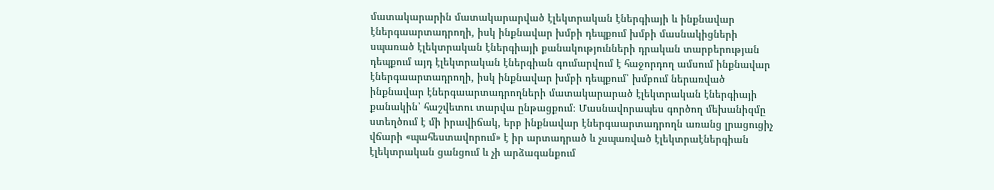մատակարարին մատակարարված էլեկտրական էներգիայի և ինքնավար էներգաարտադրողի, իսկ ինքնավար խմբի դեպքում խմբի մասնակիցների սպառած էլեկտրական էներգիայի քանակությունների դրական տարբերության դեպքում այդ էլեկտրական էներգիան գումարվում է հաջորդող ամսում ինքնավար էներգաարտադրողի, իսկ ինքնավար խմբի դեպքում՝ խմբում ներառված ինքնավար էներգաարտադրողների մատակարարած էլեկտրական էներգիայի քանակին՝ հաշվետու տարվա ընթացքում։ Մասնավորապես գործող մեխանիզմը ստեղծում է մի իրավիճակ, երբ ինքնավար էներգաարտադրողն առանց լրացուցիչ վճարի «պահեստավորում» է իր արտադրած և չսպառված էլեկտրաէներգիան էլեկտրական ցանցում և չի արձագանքում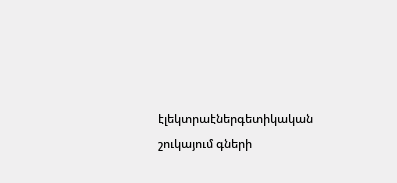էլեկտրաէներգետիկական շուկայում գների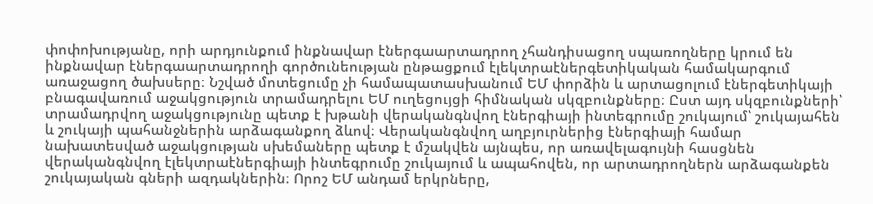փոփոխությանը, որի արդյունքում ինքնավար էներգաարտադրող չհանդիսացող սպառողները կրում են ինքնավար էներգաարտադրողի գործունեության ընթացքում էլեկտրաէներգետիկական համակարգում առաջացող ծախսերը։ Նշված մոտեցումը չի համապատասխանում ԵՄ փորձին և արտացոլում էներգետիկայի բնագավառում աջակցություն տրամադրելու ԵՄ ուղեցույցի հիմնական սկզբունքները։ Ըստ այդ սկզբունքների՝ տրամադրվող աջակցությունը պետք է խթանի վերականգնվող էներգիայի ինտեգրումը շուկայում՝ շուկայահեն և շուկայի պահանջներին արձագանքող ձևով։ Վերականգնվող աղբյուրներից էներգիայի համար նախատեսված աջակցության սխեմաները պետք է մշակվեն այնպես, որ առավելագույնի հասցնեն վերականգնվող էլեկտրաէներգիայի ինտեգրումը շուկայում և ապահովեն, որ արտադրողներն արձագանքեն շուկայական գների ազդակներին։ Որոշ ԵՄ անդամ երկրները,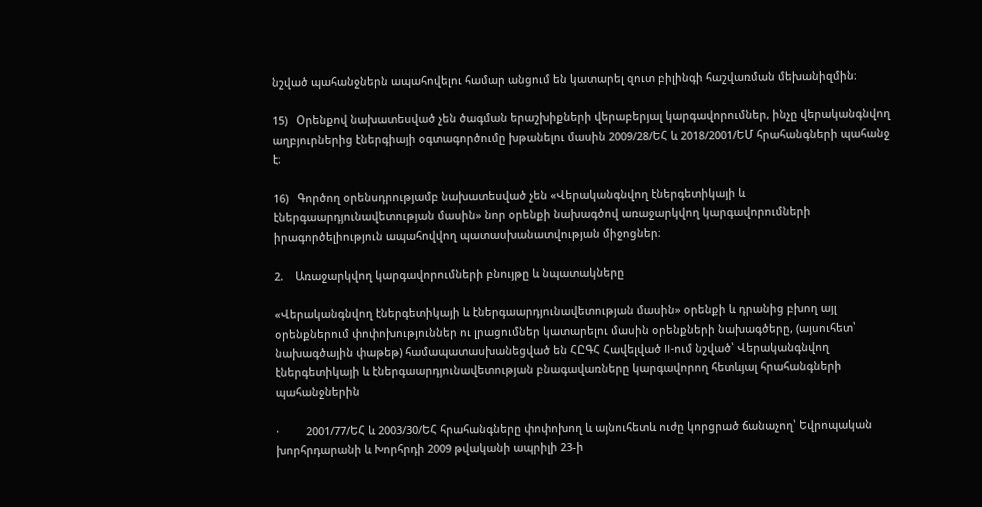նշված պահանջներն ապահովելու համար անցում են կատարել զուտ բիլինգի հաշվառման մեխանիզմին։

15)   Օրենքով նախատեսված չեն ծագման երաշխիքների վերաբերյալ կարգավորումներ, ինչը վերականգնվող աղբյուրներից էներգիայի օգտագործումը խթանելու մասին 2009/28/ԵՀ և 2018/2001/ԵՄ հրահանգների պահանջ է։

16)   Գործող օրենսդրությամբ նախատեսված չեն «Վերականգնվող էներգետիկայի և էներգաարդյունավետության մասին» նոր օրենքի նախագծով առաջարկվող կարգավորումների իրագործելիություն ապահովվող պատասխանատվության միջոցներ։

2.    Առաջարկվող կարգավորումների բնույթը և նպատակները

«Վերականգնվող էներգետիկայի և էներգաարդյունավետության մասին» օրենքի և դրանից բխող այլ օրենքներում փոփոխություններ ու լրացումներ կատարելու մասին օրենքների նախագծերը, (այսուհետ՝ նախագծային փաթեթ) համապատասխանեցված են ՀԸԳՀ Հավելված II-ում նշված՝ Վերականգնվող էներգետիկայի և էներգաարդյունավետության բնագավառները կարգավորող հետևյալ հրահանգների պահանջներին

·         2001/77/ԵՀ և 2003/30/ԵՀ հրահանգները փոփոխող և այնուհետև ուժը կորցրած ճանաչող՝ Եվրոպական խորհրդարանի և Խորհրդի 2009 թվականի ապրիլի 23-ի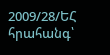2009/28/ԵՀ հրահանգ՝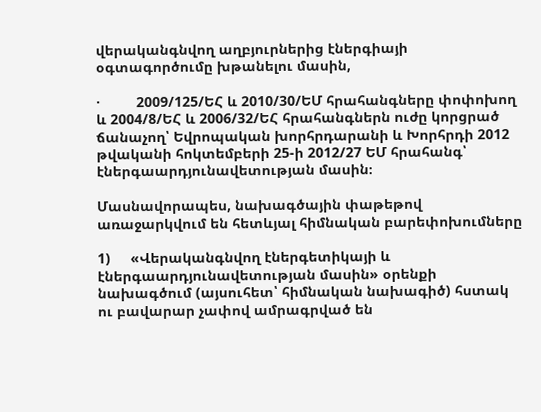վերականգնվող աղբյուրներից էներգիայի օգտագործումը խթանելու մասին,

·         2009/125/ԵՀ և 2010/30/ԵՄ հրահանգները փոփոխող և 2004/8/ԵՀ և 2006/32/ԵՀ հրահանգներն ուժը կորցրած ճանաչող՝ Եվրոպական խորհրդարանի և Խորհրդի 2012 թվականի հոկտեմբերի 25-ի 2012/27 ԵՄ հրահանգ՝ էներգաարդյունավետության մասին։

Մասնավորապես, նախագծային փաթեթով առաջարկվում են հետևյալ հիմնական բարեփոխումները

1)     «Վերականգնվող էներգետիկայի և էներգաարդյունավետության մասին» օրենքի նախագծում (այսուհետ՝ հիմնական նախագիծ) հստակ ու բավարար չափով ամրագրված են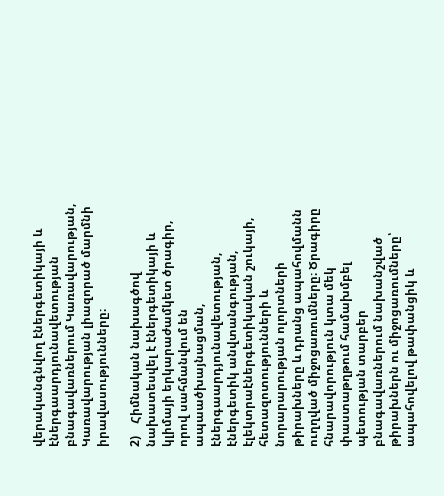վերականգնվող էներգետիկայի և էներգաարդյունավետության բնագավառներում Կառավարության, Կառավարության լիազորած մարմնի իրավասությունները։

2)    Հիմնական նախագծով նախատեսվել է էներգետիկայի և կլիմայի երկարաժամկետ ծրագիր, որով սահմանվում են ապաածխայնացման, էներգաարդյունավետության, էներգետիկ անվտանգության, էլեկտրաէներգետիկական շուկայի, հետազոտությունների և նորարարության ոլորտների թիրախները և դրանց ապահովմանն ուղղված միջոցառումները։ Ծրագիրը հնարավորություն կտա մեկ փաստաթղթում համախմբել պետության տարբեր բնագավառներում նախանշված թիրախներն ու միջոցառումները՝ ապահովելով թափանցիկ և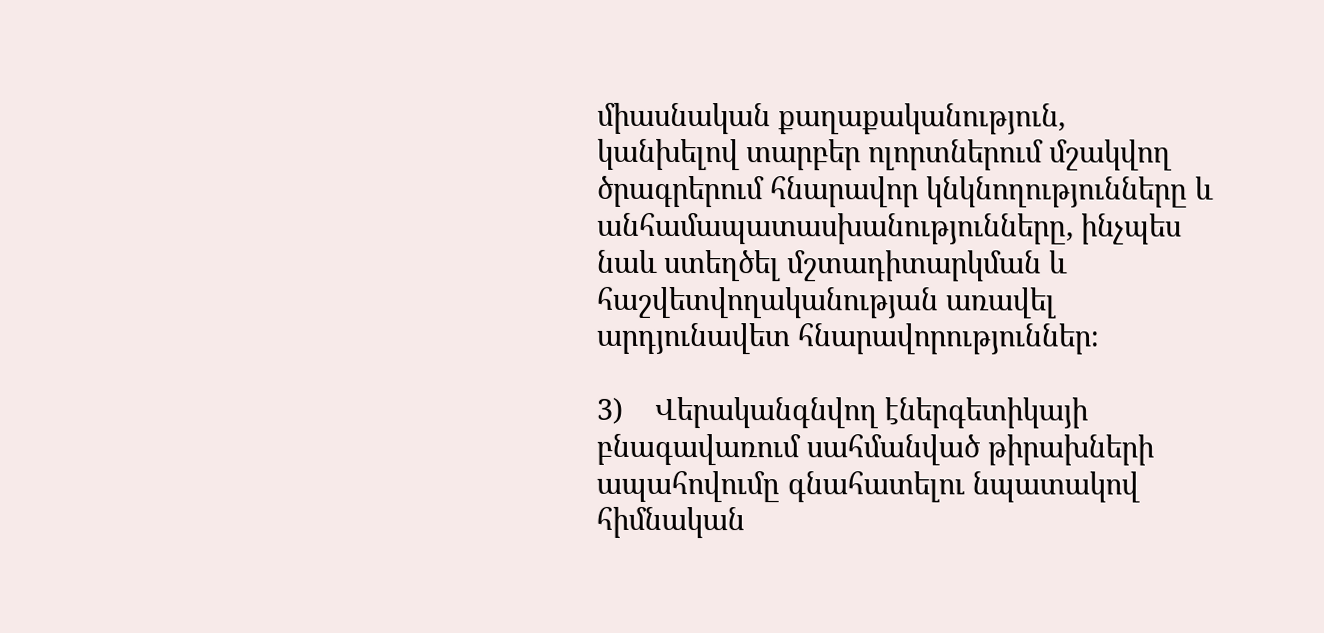միասնական քաղաքականություն, կանխելով տարբեր ոլորտներում մշակվող ծրագրերում հնարավոր կնկնողությունները և անհամապատասխանությունները, ինչպես նաև ստեղծել մշտադիտարկման և հաշվետվողականության առավել արդյունավետ հնարավորություններ։

3)    Վերականգնվող էներգետիկայի բնագավառում սահմանված թիրախների ապահովումը գնահատելու նպատակով հիմնական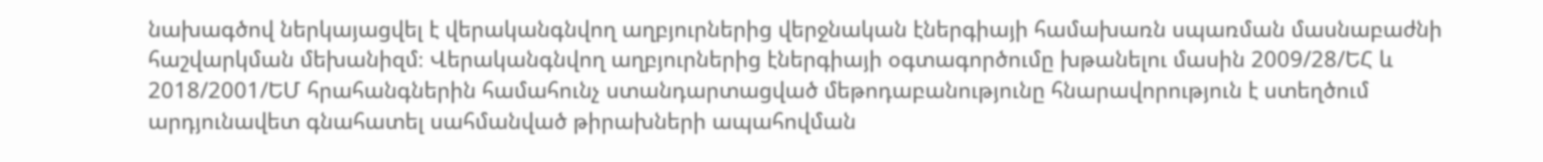նախագծով ներկայացվել է վերականգնվող աղբյուրներից վերջնական էներգիայի համախառն սպառման մասնաբաժնի հաշվարկման մեխանիզմ։ Վերականգնվող աղբյուրներից էներգիայի օգտագործումը խթանելու մասին 2009/28/ԵՀ և 2018/2001/ԵՄ հրահանգներին համահունչ ստանդարտացված մեթոդաբանությունը հնարավորություն է ստեղծում արդյունավետ գնահատել սահմանված թիրախների ապահովման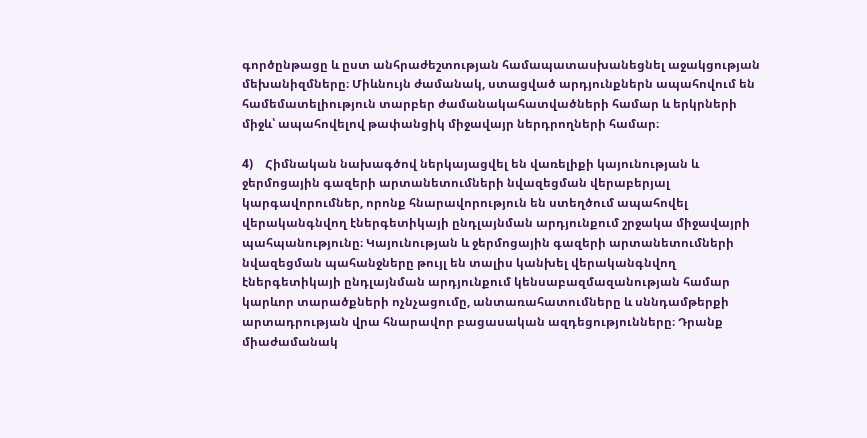գործընթացը և ըստ անհրաժեշտության համապատասխանեցնել աջակցության մեխանիզմները։ Միևնույն ժամանակ, ստացված արդյունքներն ապահովում են համեմատելիություն տարբեր ժամանակահատվածների համար և երկրների միջև՝ ապահովելով թափանցիկ միջավայր ներդրողների համար։

4)    Հիմնական նախագծով ներկայացվել են վառելիքի կայունության և ջերմոցային գազերի արտանետումների նվազեցման վերաբերյալ կարգավորումներ, որոնք հնարավորություն են ստեղծում ապահովել վերականգնվող էներգետիկայի ընդլայնման արդյունքում շրջակա միջավայրի պահպանությունը։ Կայունության և ջերմոցային գազերի արտանետումների նվազեցման պահանջները թույլ են տալիս կանխել վերականգնվող էներգետիկայի ընդլայնման արդյունքում կենսաբազմազանության համար կարևոր տարածքների ոչնչացումը, անտառահատումները և սննդամթերքի արտադրության վրա հնարավոր բացասական ազդեցությունները։ Դրանք միաժամանակ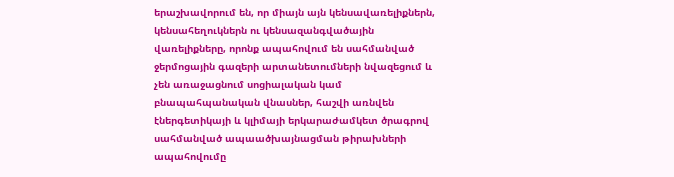երաշխավորում են, որ միայն այն կենսավառելիքներն, կենսահեղուկներն ու կենսազանգվածային վառելիքները, որոնք ապահովում են սահմանված ջերմոցային գազերի արտանետումների նվազեցում և չեն առաջացնում սոցիալական կամ բնապահպանական վնասներ, հաշվի առնվեն էներգետիկայի և կլիմայի երկարաժամկետ ծրագրով սահմանված ապաածխայնացման թիրախների ապահովումը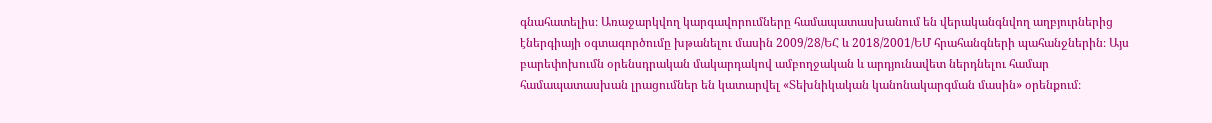գնահատելիս։ Առաջարկվող կարգավորումները համապատասխանում են վերականգնվող աղբյուրներից էներգիայի օգտագործումը խթանելու մասին 2009/28/ԵՀ և 2018/2001/ԵՄ հրահանգների պահանջներին։ Այս բարեփոխումն օրենսդրական մակարդակով ամբողջական և արդյունավետ ներդնելու համար համապատասխան լրացումներ են կատարվել «Տեխնիկական կանոնակարգման մասին» օրենքում։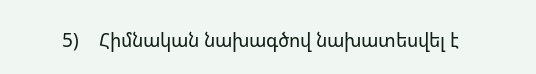5)    Հիմնական նախագծով նախատեսվել է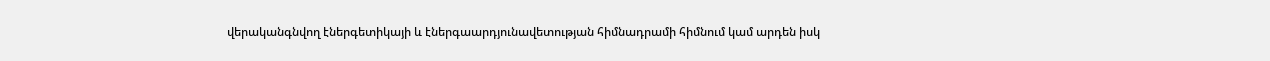վերականգնվող էներգետիկայի և էներգաարդյունավետության հիմնադրամի հիմնում կամ արդեն իսկ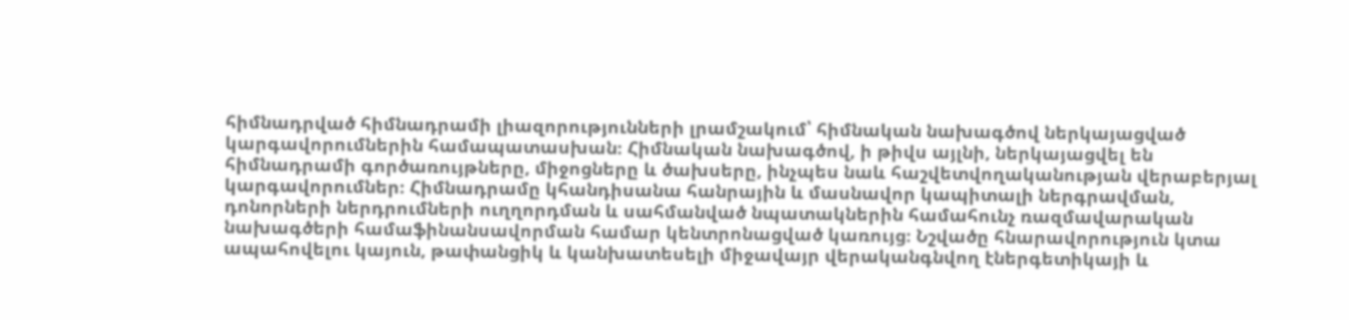հիմնադրված հիմնադրամի լիազորությունների լրամշակում՝ հիմնական նախագծով ներկայացված կարգավորումներին համապատասխան։ Հիմնական նախագծով, ի թիվս այլնի, ներկայացվել են հիմնադրամի գործառույթները, միջոցները և ծախսերը, ինչպես նաև հաշվետվողականության վերաբերյալ կարգավորումներ։ Հիմնադրամը կհանդիսանա հանրային և մասնավոր կապիտալի ներգրավման, դոնորների ներդրումների ուղղորդման և սահմանված նպատակներին համահունչ ռազմավարական նախագծերի համաֆինանսավորման համար կենտրոնացված կառույց։ Նշվածը հնարավորություն կտա ապահովելու կայուն, թափանցիկ և կանխատեսելի միջավայր վերականգնվող էներգետիկայի և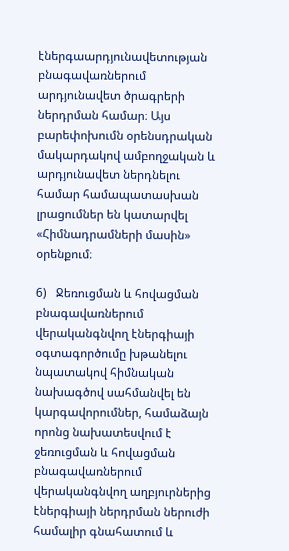էներգաարդյունավետության բնագավառներում արդյունավետ ծրագրերի ներդրման համար։ Այս բարեփոխումն օրենսդրական մակարդակով ամբողջական և արդյունավետ ներդնելու համար համապատասխան լրացումներ են կատարվել «Հիմնադրամների մասին» օրենքում։

6)   Ջեռուցման և հովացման բնագավառներում վերականգնվող էներգիայի օգտագործումը խթանելու նպատակով հիմնական նախագծով սահմանվել են կարգավորումներ, համաձայն որոնց նախատեսվում է ջեռուցման և հովացման բնագավառներում  վերականգնվող աղբյուրներից էներգիայի ներդրման ներուժի համալիր գնահատում և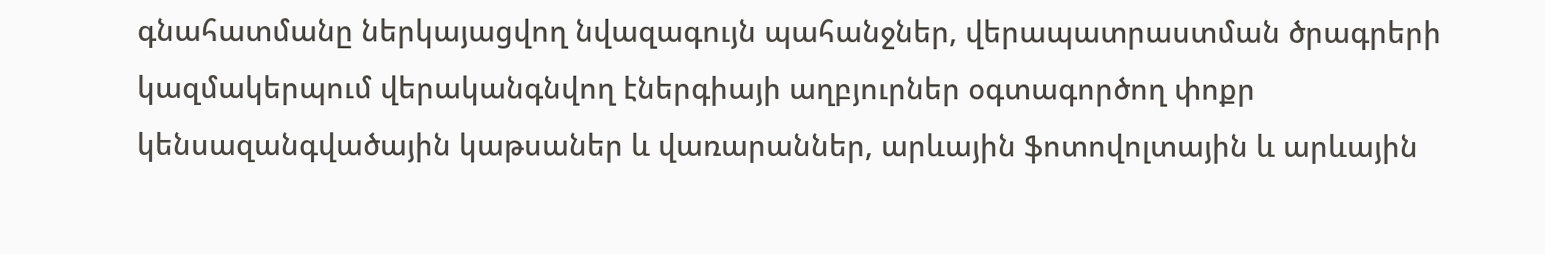գնահատմանը ներկայացվող նվազագույն պահանջներ, վերապատրաստման ծրագրերի կազմակերպում վերականգնվող էներգիայի աղբյուրներ օգտագործող փոքր կենսազանգվածային կաթսաներ և վառարաններ, արևային ֆոտովոլտային և արևային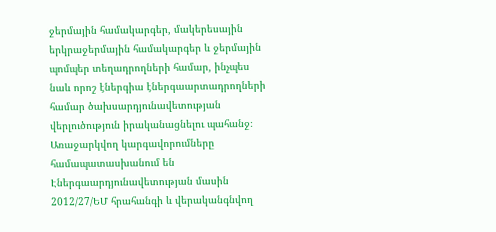ջերմային համակարգեր, մակերեսային երկրաջերմային համակարգեր և ջերմային պոմպեր տեղադրողների համար, ինչպես նաև որոշ էներգիա էներգաարտադրողների համար ծախսարդյունավետության վերլուծություն իրականացնելու պահանջ։ Առաջարկվող կարգավորումները համապատասխանում են Էներգաարդյունավետության մասին 2012/27/ԵՄ հրահանգի և վերականգնվող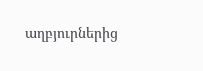աղբյուրներից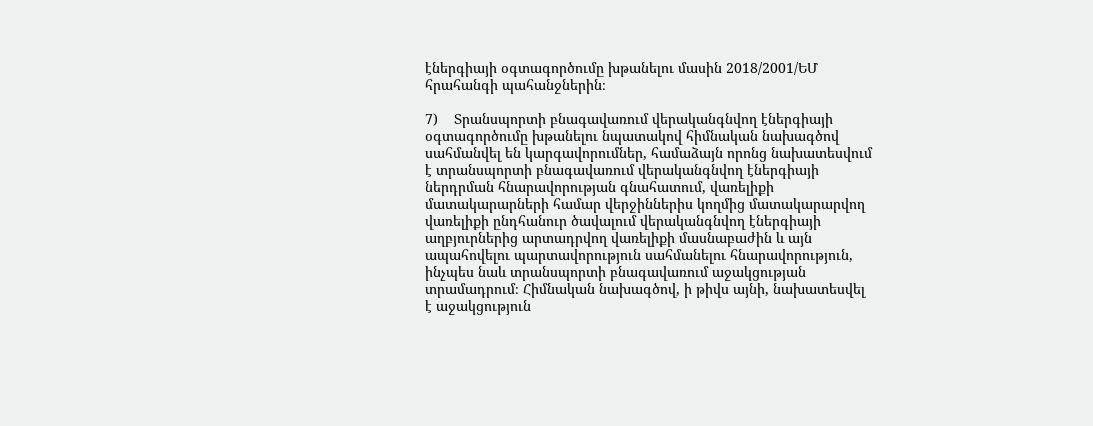էներգիայի օգտագործումը խթանելու մասին 2018/2001/ԵՄ հրահանգի պահանջներին։

7)    Տրանսպորտի բնագավառում վերականգնվող էներգիայի օգտագործումը խթանելու նպատակով հիմնական նախագծով սահմանվել են կարգավորումներ, համաձայն որոնց նախատեսվում է տրանսպորտի բնագավառում վերականգնվող էներգիայի ներդրման հնարավորության գնահատում, վառելիքի մատակարարների համար վերջիններիս կողմից մատակարարվող վառելիքի ընդհանուր ծավալում վերականգնվող էներգիայի աղբյուրներից արտադրվող վառելիքի մասնաբաժին և այն ապահովելու պարտավորություն սահմանելու հնարավորություն, ինչպես նաև տրանսպորտի բնագավառում աջակցության տրամադրում։ Հիմնական նախագծով, ի թիվս այնի, նախատեսվել է աջակցություն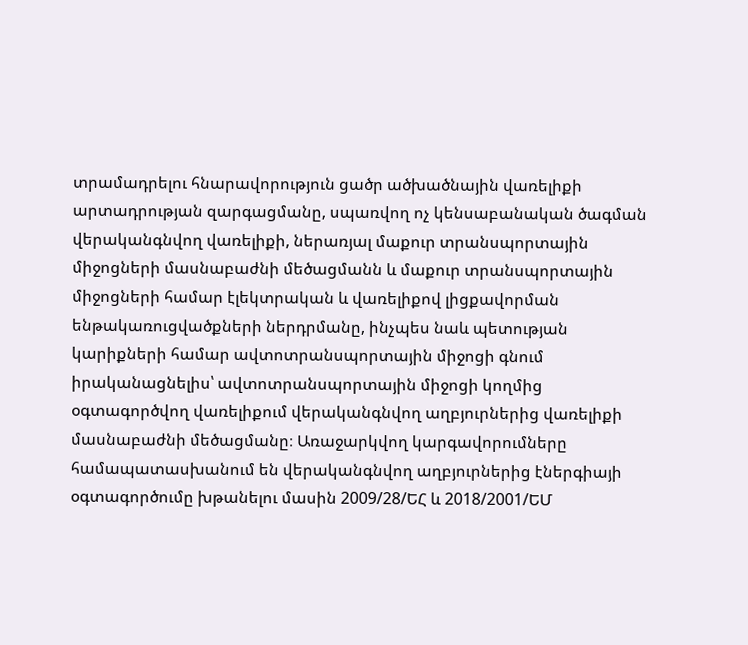տրամադրելու հնարավորություն ցածր ածխածնային վառելիքի արտադրության զարգացմանը, սպառվող ոչ կենսաբանական ծագման վերականգնվող վառելիքի, ներառյալ մաքուր տրանսպորտային միջոցների մասնաբաժնի մեծացմանն և մաքուր տրանսպորտային միջոցների համար էլեկտրական և վառելիքով լիցքավորման ենթակառուցվածքների ներդրմանը, ինչպես նաև պետության կարիքների համար ավտոտրանսպորտային միջոցի գնում իրականացնելիս՝ ավտոտրանսպորտային միջոցի կողմից օգտագործվող վառելիքում վերականգնվող աղբյուրներից վառելիքի մասնաբաժնի մեծացմանը։ Առաջարկվող կարգավորումները համապատասխանում են վերականգնվող աղբյուրներից էներգիայի օգտագործումը խթանելու մասին 2009/28/ԵՀ և 2018/2001/ԵՄ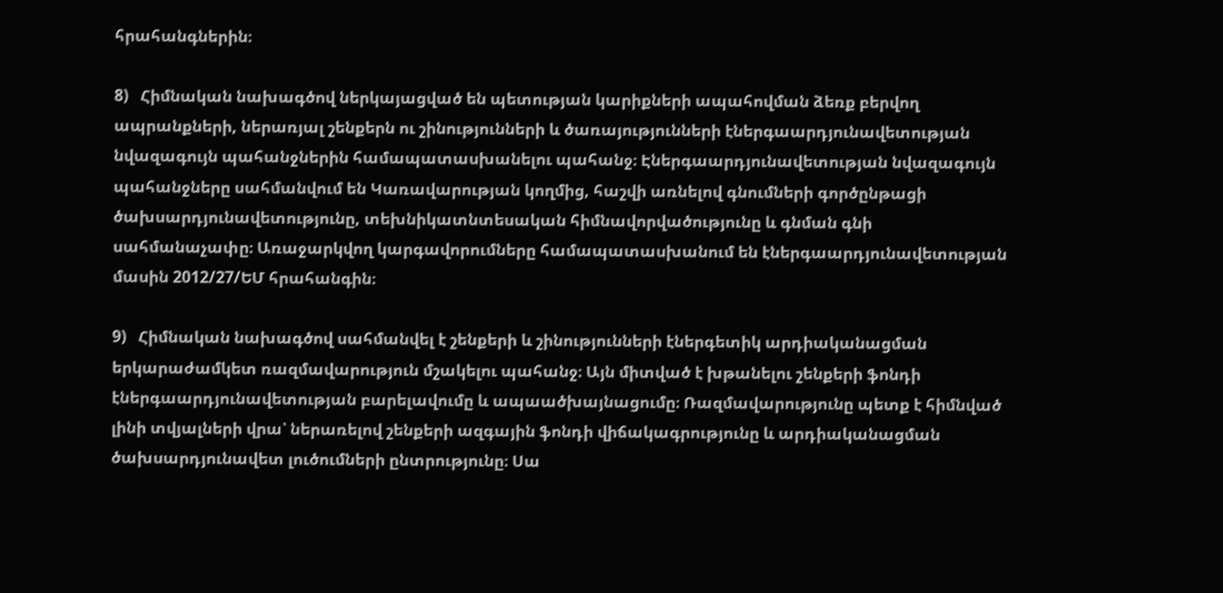հրահանգներին։

8)   Հիմնական նախագծով ներկայացված են պետության կարիքների ապահովման ձեռք բերվող ապրանքների, ներառյալ շենքերն ու շինությունների և ծառայությունների էներգաարդյունավետության նվազագույն պահանջներին համապատասխանելու պահանջ։ Էներգաարդյունավետության նվազագույն պահանջները սահմանվում են Կառավարության կողմից, հաշվի առնելով գնումների գործընթացի ծախսարդյունավետությունը, տեխնիկատնտեսական հիմնավորվածությունը և գնման գնի սահմանաչափը։ Առաջարկվող կարգավորումները համապատասխանում են էներգաարդյունավետության մասին 2012/27/ԵՄ հրահանգին։

9)   Հիմնական նախագծով սահմանվել է շենքերի և շինությունների էներգետիկ արդիականացման երկարաժամկետ ռազմավարություն մշակելու պահանջ։ Այն միտված է խթանելու շենքերի ֆոնդի էներգաարդյունավետության բարելավումը և ապաածխայնացումը։ Ռազմավարությունը պետք է հիմնված լինի տվյալների վրա՝ ներառելով շենքերի ազգային ֆոնդի վիճակագրությունը և արդիականացման ծախսարդյունավետ լուծումների ընտրությունը։ Սա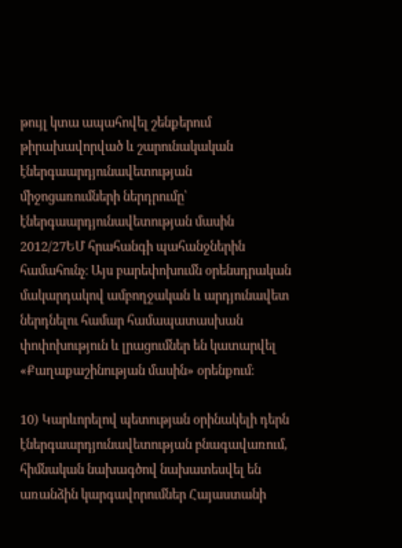թույլ կտա ապահովել շենքերում թիրախավորված և շարունակական էներգաարդյունավետության միջոցառումների ներդրումը՝ էներգաարդյունավետության մասին 2012/27ԵՄ հրահանգի պահանջներին համահունչ։ Այս բարեփոխումն օրենսդրական մակարդակով ամբողջական և արդյունավետ ներդնելու համար համապատասխան փոփոխություն և լրացումներ են կատարվել «Քաղաքաշինության մասին» օրենքում։

10) Կարևորելով պետության օրինակելի դերն էներգաարդյունավետության բնագավառում, հիմնական նախագծով նախատեսվել են առանձին կարգավորումներ Հայաստանի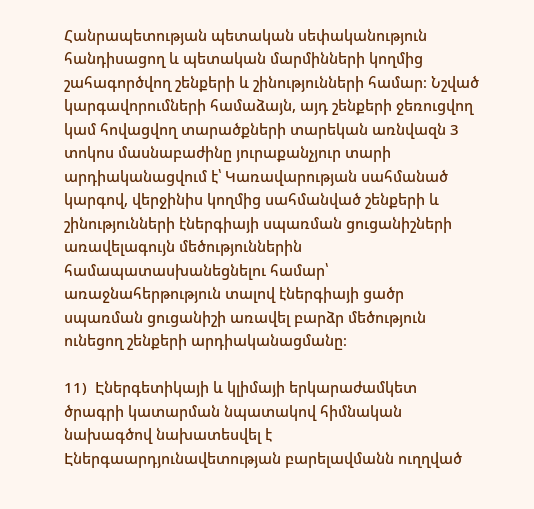Հանրապետության պետական սեփականություն հանդիսացող և պետական մարմինների կողմից շահագործվող շենքերի և շինությունների համար։ Նշված կարգավորումների համաձայն, այդ շենքերի ջեռուցվող կամ հովացվող տարածքների տարեկան առնվազն 3 տոկոս մասնաբաժինը յուրաքանչյուր տարի արդիականացվում է՝ Կառավարության սահմանած կարգով, վերջինիս կողմից սահմանված շենքերի և շինությունների էներգիայի սպառման ցուցանիշների առավելագույն մեծություններին համապատասխանեցնելու համար՝ առաջնահերթություն տալով էներգիայի ցածր սպառման ցուցանիշի առավել բարձր մեծություն ունեցող շենքերի արդիականացմանը։

11)  Էներգետիկայի և կլիմայի երկարաժամկետ ծրագրի կատարման նպատակով հիմնական նախագծով նախատեսվել է Էներգաարդյունավետության բարելավմանն ուղղված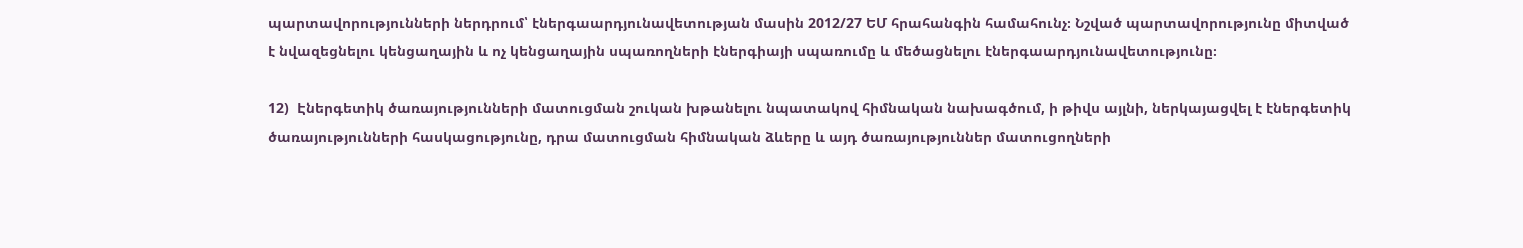պարտավորությունների ներդրում՝ էներգաարդյունավետության մասին 2012/27 ԵՄ հրահանգին համահունչ։ Նշված պարտավորությունը միտված է նվազեցնելու կենցաղային և ոչ կենցաղային սպառողների էներգիայի սպառումը և մեծացնելու էներգաարդյունավետությունը։

12)  Էներգետիկ ծառայությունների մատուցման շուկան խթանելու նպատակով հիմնական նախագծում, ի թիվս այլնի, ներկայացվել է էներգետիկ ծառայությունների հասկացությունը, դրա մատուցման հիմնական ձևերը և այդ ծառայություններ մատուցողների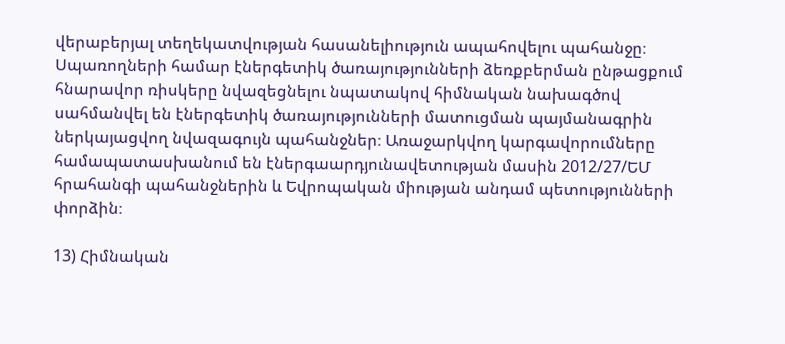վերաբերյալ տեղեկատվության հասանելիություն ապահովելու պահանջը։ Սպառողների համար էներգետիկ ծառայությունների ձեռքբերման ընթացքում հնարավոր ռիսկերը նվազեցնելու նպատակով հիմնական նախագծով սահմանվել են էներգետիկ ծառայությունների մատուցման պայմանագրին ներկայացվող նվազագույն պահանջներ։ Առաջարկվող կարգավորումները համապատասխանում են էներգաարդյունավետության մասին 2012/27/ԵՄ հրահանգի պահանջներին և Եվրոպական միության անդամ պետությունների փորձին։

13) Հիմնական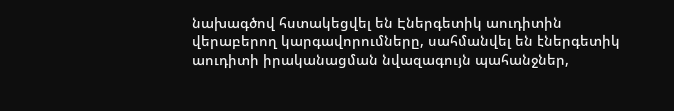նախագծով հստակեցվել են Էներգետիկ աուդիտին վերաբերող կարգավորումները, սահմանվել են էներգետիկ աուդիտի իրականացման նվազագույն պահանջներ,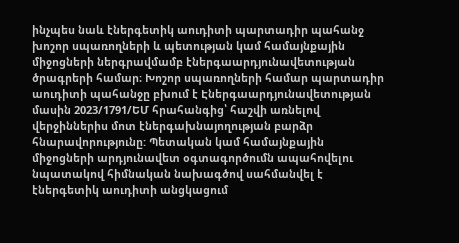ինչպես նաև էներգետիկ աուդիտի պարտադիր պահանջ խոշոր սպառողների և պետության կամ համայնքային միջոցների ներգրավմամբ էներգաարդյունավետության ծրագրերի համար։ Խոշոր սպառողների համար պարտադիր աուդիտի պահանջը բխում է Էներգաարդյունավետության մասին 2023/1791/ԵՄ հրահանգից՝ հաշվի առնելով վերջիններիս մոտ էներգախնայողության բարձր հնարավորությունը: Պետական կամ համայնքային միջոցների արդյունավետ օգտագործումն ապահովելու նպատակով հիմնական նախագծով սահմանվել է  էներգետիկ աուդիտի անցկացում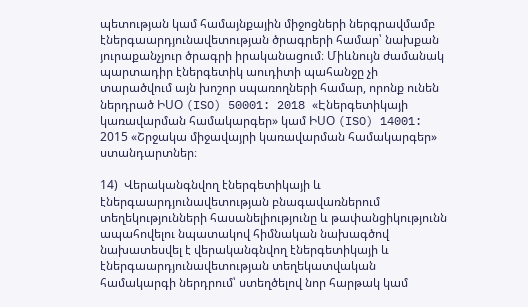պետության կամ համայնքային միջոցների ներգրավմամբ էներգաարդյունավետության ծրագրերի համար՝ նախքան յուրաքանչյուր ծրագրի իրականացում։ Միևնույն ժամանակ պարտադիր էներգետիկ աուդիտի պահանջը չի տարածվում այն խոշոր սպառողների համար, որոնք ունեն ներդրած ԻՍՕ (ISO) 50001: 2018 «Էներգետիկայի կառավարման համակարգեր» կամ ԻՍՕ (ISO) 14001: 2015 «Շրջակա միջավայրի կառավարման համակարգեր» ստանդարտներ։

14)  Վերականգնվող էներգետիկայի և էներգաարդյունավետության բնագավառներում տեղեկությունների հասանելիությունը և թափանցիկությունն ապահովելու նպատակով հիմնական նախագծով նախատեսվել է վերականգնվող էներգետիկայի և էներգաարդյունավետության տեղեկատվական համակարգի ներդրում՝ ստեղծելով նոր հարթակ կամ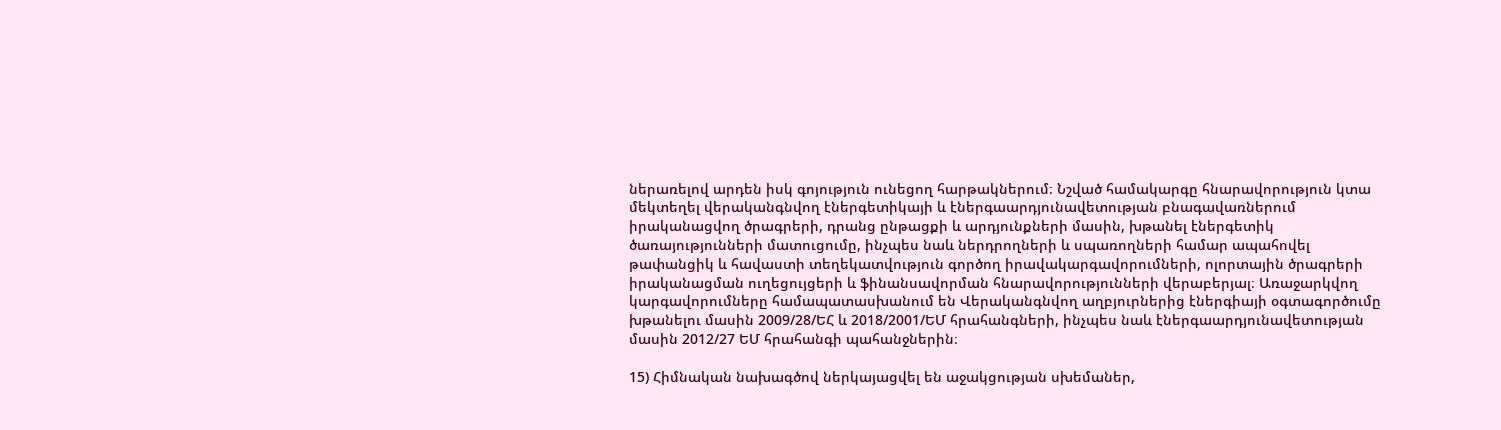ներառելով արդեն իսկ գոյություն ունեցող հարթակներում։ Նշված համակարգը հնարավորություն կտա մեկտեղել վերականգնվող էներգետիկայի և էներգաարդյունավետության բնագավառներում իրականացվող ծրագրերի, դրանց ընթացքի և արդյունքների մասին, խթանել էներգետիկ ծառայությունների մատուցումը, ինչպես նաև ներդրողների և սպառողների համար ապահովել թափանցիկ և հավաստի տեղեկատվություն գործող իրավակարգավորումների, ոլորտային ծրագրերի իրականացման ուղեցույցերի և ֆինանսավորման հնարավորությունների վերաբերյալ։ Առաջարկվող կարգավորումները համապատասխանում են Վերականգնվող աղբյուրներից էներգիայի օգտագործումը խթանելու մասին 2009/28/ԵՀ և 2018/2001/ԵՄ հրահանգների, ինչպես նաև էներգաարդյունավետության մասին 2012/27 ԵՄ հրահանգի պահանջներին։

15) Հիմնական նախագծով ներկայացվել են աջակցության սխեմաներ,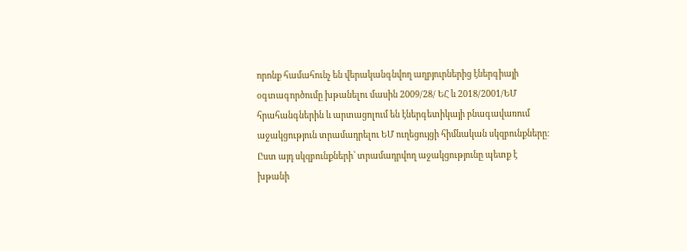որոնք համահունչ են վերականգնվող աղբյուրներից էներգիայի օգտագործումը խթանելու մասին 2009/28/ ԵՀ և 2018/2001/ԵՄ հրահանգներին և արտացոլում են էներգետիկայի բնագավառում աջակցություն տրամադրելու ԵՄ ուղեցույցի հիմնական սկզբունքները։ Ըստ այդ սկզբունքների՝ տրամադրվող աջակցությունը պետք է խթանի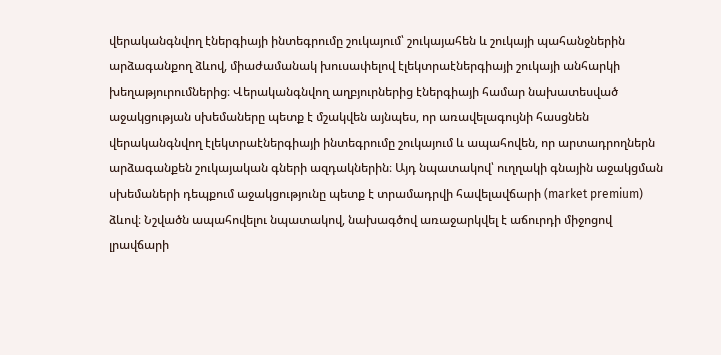վերականգնվող էներգիայի ինտեգրումը շուկայում՝ շուկայահեն և շուկայի պահանջներին արձագանքող ձևով, միաժամանակ խուսափելով էլեկտրաէներգիայի շուկայի անհարկի խեղաթյուրումներից։ Վերականգնվող աղբյուրներից էներգիայի համար նախատեսված աջակցության սխեմաները պետք է մշակվեն այնպես, որ առավելագույնի հասցնեն վերականգնվող էլեկտրաէներգիայի ինտեգրումը շուկայում և ապահովեն, որ արտադրողներն արձագանքեն շուկայական գների ազդակներին։ Այդ նպատակով՝ ուղղակի գնային աջակցման սխեմաների դեպքում աջակցությունը պետք է տրամադրվի հավելավճարի (market premium) ձևով։ Նշվածն ապահովելու նպատակով, նախագծով առաջարկվել է աճուրդի միջոցով լրավճարի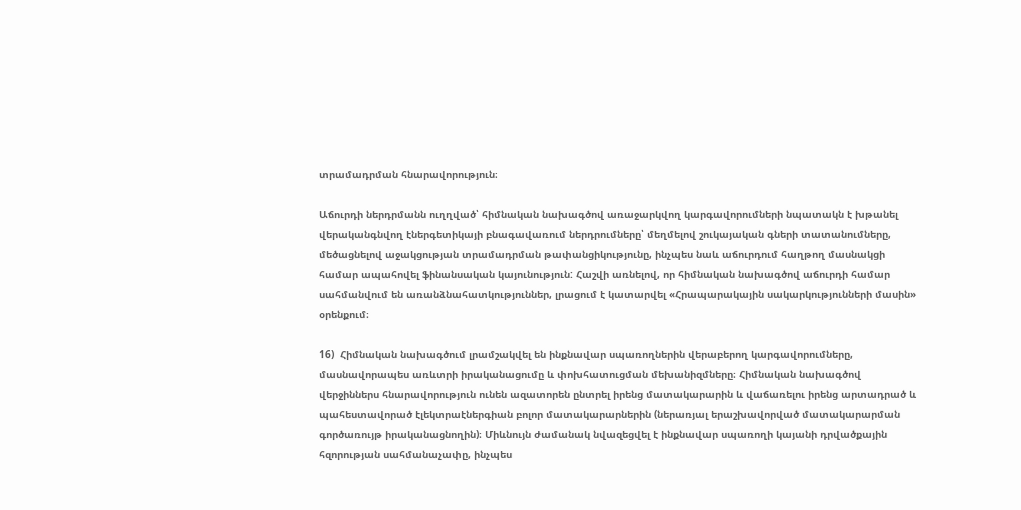տրամադրման հնարավորություն։

Աճուրդի ներդրմանն ուղղված՝ հիմնական նախագծով առաջարկվող կարգավորումների նպատակն է խթանել վերականգնվող էներգետիկայի բնագավառում ներդրումները՝ մեղմելով շուկայական գների տատանումները, մեծացնելով աջակցության տրամադրման թափանցիկությունը, ինչպես նաև աճուրդում հաղթող մասնակցի համար ապահովել ֆինանսական կայունություն: Հաշվի առնելով, որ հիմնական նախագծով աճուրդի համար սահմանվում են առանձնահատկություններ, լրացում է կատարվել «Հրապարակային սակարկությունների մասին» օրենքում։

16)  Հիմնական նախագծում լրամշակվել են ինքնավար սպառողներին վերաբերող կարգավորումները, մասնավորապես առևտրի իրականացումը և փոխհատուցման մեխանիզմները։ Հիմնական նախագծով վերջիններս հնարավորություն ունեն ազատորեն ընտրել իրենց մատակարարին և վաճառելու իրենց արտադրած և պահեստավորած էլեկտրաէներգիան բոլոր մատակարարներին (ներառյալ երաշխավորված մատակարարման գործառույթ իրականացնողին)։ Միևնույն ժամանակ նվազեցվել է ինքնավար սպառողի կայանի դրվածքային հզորության սահմանաչափը, ինչպես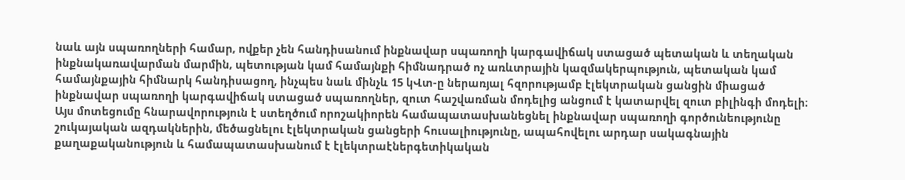նաև այն սպառողների համար, ովքեր չեն հանդիսանում ինքնավար սպառողի կարգավիճակ ստացած պետական և տեղական ինքնակառավարման մարմին, պետության կամ համայնքի հիմնադրած ոչ առևտրային կազմակերպություն, պետական կամ համայնքային հիմնարկ հանդիսացող, ինչպես նաև մինչև 15 կՎտ-ը ներառյալ հզորությամբ էլեկտրական ցանցին միացած ինքնավար սպառողի կարգավիճակ ստացած սպառողներ, զուտ հաշվառման մոդելից անցում է կատարվել զուտ բիլինգի մոդելի։ Այս մոտեցումը հնարավորություն է ստեղծում որոշակիորեն համապատասխանեցնել ինքնավար սպառողի գործունեությունը շուկայական ազդակներին, մեծացնելու էլեկտրական ցանցերի հուսալիությունը, ապահովելու արդար սակագնային քաղաքականություն և համապատասխանում է էլեկտրաէներգետիկական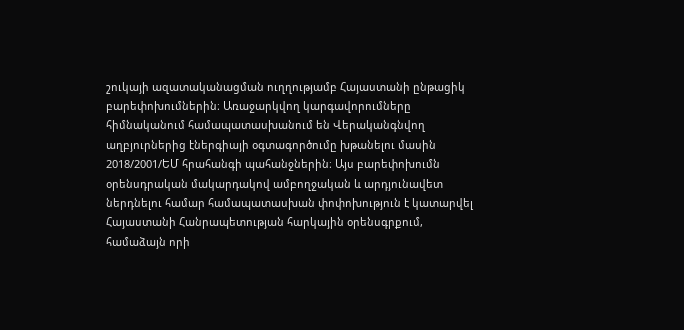շուկայի ազատականացման ուղղությամբ Հայաստանի ընթացիկ բարեփոխումներին։ Առաջարկվող կարգավորումները հիմնականում համապատասխանում են Վերականգնվող աղբյուրներից էներգիայի օգտագործումը խթանելու մասին 2018/2001/ԵՄ հրահանգի պահանջներին։ Այս բարեփոխումն օրենսդրական մակարդակով ամբողջական և արդյունավետ ներդնելու համար համապատասխան փոփոխություն է կատարվել Հայաստանի Հանրապետության հարկային օրենսգրքում, համաձայն որի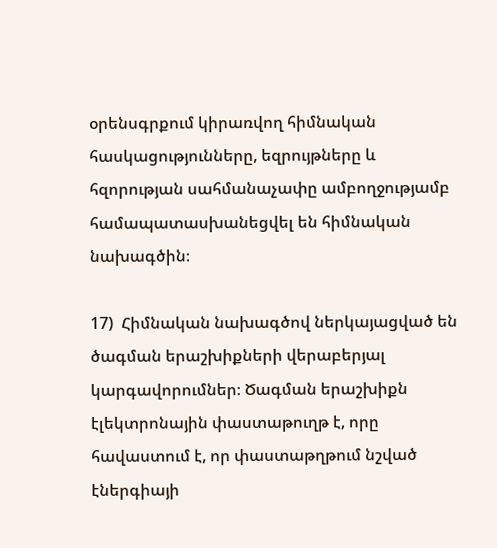օրենսգրքում կիրառվող հիմնական հասկացությունները, եզրույթները և հզորության սահմանաչափը ամբողջությամբ համապատասխանեցվել են հիմնական նախագծին։

17)  Հիմնական նախագծով ներկայացված են ծագման երաշխիքների վերաբերյալ կարգավորումներ։ Ծագման երաշխիքն էլեկտրոնային փաստաթուղթ է, որը հավաստում է, որ փաստաթղթում նշված էներգիայի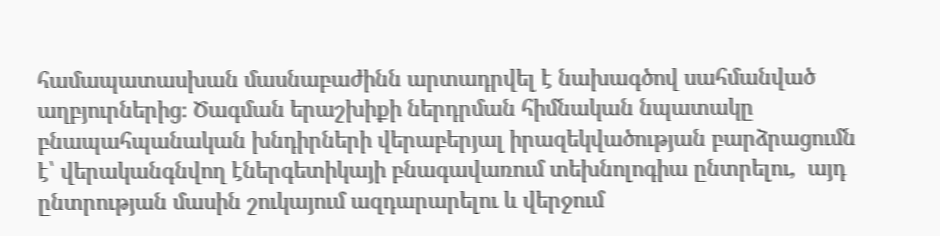համապատասխան մասնաբաժինն արտադրվել է նախագծով սահմանված աղբյուրներից։ Ծագման երաշխիքի ներդրման հիմնական նպատակը բնապահպանական խնդիրների վերաբերյալ իրազեկվածության բարձրացումն է՝ վերականգնվող էներգետիկայի բնագավառում տեխնոլոգիա ընտրելու,  այդ ընտրության մասին շուկայում ազդարարելու և վերջում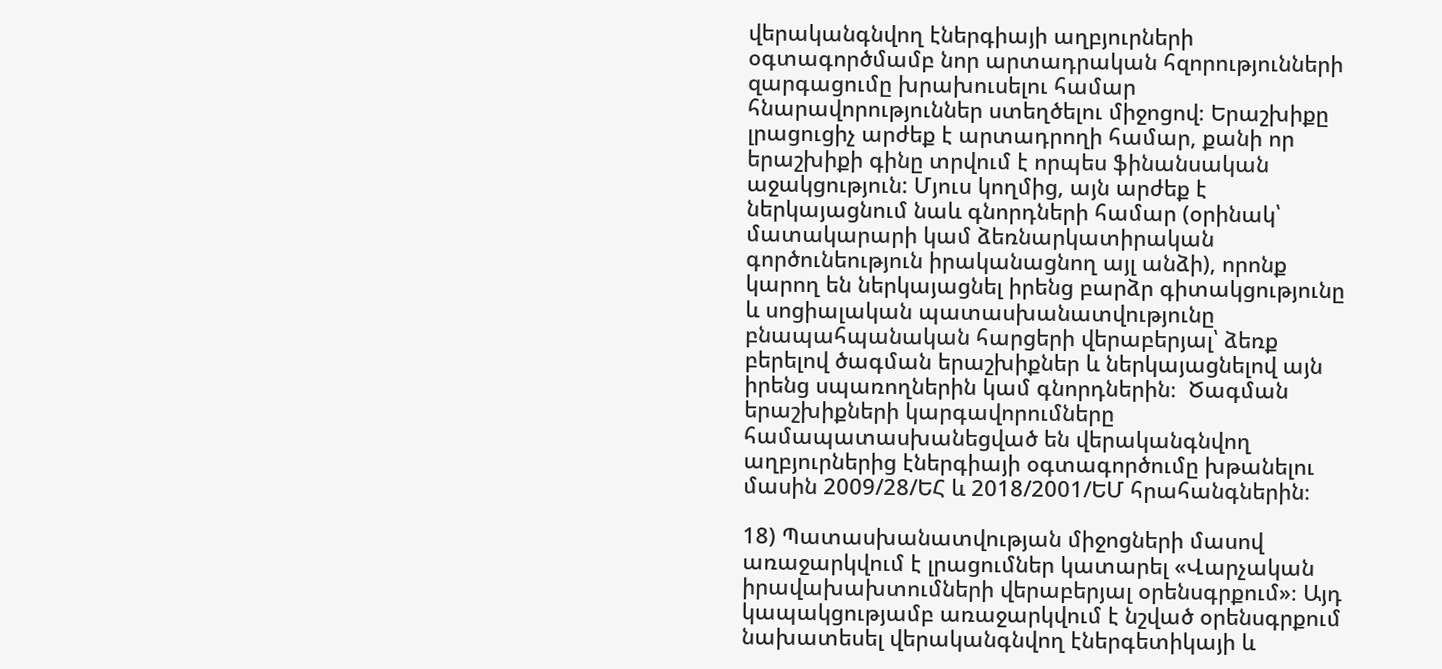վերականգնվող էներգիայի աղբյուրների օգտագործմամբ նոր արտադրական հզորությունների զարգացումը խրախուսելու համար հնարավորություններ ստեղծելու միջոցով։ Երաշխիքը լրացուցիչ արժեք է արտադրողի համար, քանի որ երաշխիքի գինը տրվում է որպես ֆինանսական աջակցություն: Մյուս կողմից, այն արժեք է ներկայացնում նաև գնորդների համար (օրինակ՝ մատակարարի կամ ձեռնարկատիրական գործունեություն իրականացնող այլ անձի), որոնք կարող են ներկայացնել իրենց բարձր գիտակցությունը և սոցիալական պատասխանատվությունը բնապահպանական հարցերի վերաբերյալ՝ ձեռք բերելով ծագման երաշխիքներ և ներկայացնելով այն իրենց սպառողներին կամ գնորդներին։  Ծագման երաշխիքների կարգավորումները համապատասխանեցված են վերականգնվող աղբյուրներից էներգիայի օգտագործումը խթանելու մասին 2009/28/ԵՀ և 2018/2001/ԵՄ հրահանգներին։

18) Պատասխանատվության միջոցների մասով առաջարկվում է լրացումներ կատարել «Վարչական իրավախախտումների վերաբերյալ օրենսգրքում»։ Այդ կապակցությամբ առաջարկվում է նշված օրենսգրքում նախատեսել վերականգնվող էներգետիկայի և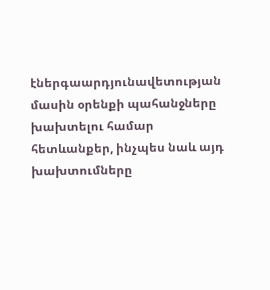էներգաարդյունավետության մասին օրենքի պահանջները խախտելու համար հետևանքեր, ինչպես նաև այդ խախտումները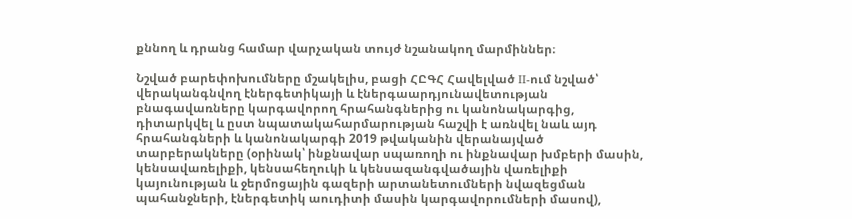քննող և դրանց համար վարչական տույժ նշանակող մարմիններ։

Նշված բարեփոխումները մշակելիս, բացի ՀԸԳՀ Հավելված II-ում նշված՝ վերականգնվող էներգետիկայի և էներգաարդյունավետության բնագավառները կարգավորող հրահանգներից ու կանոնակարգից, դիտարկվել և ըստ նպատակահարմարության հաշվի է առնվել նաև այդ հրահանգների և կանոնակարգի 2019 թվականին վերանայված տարբերակները (օրինակ՝ ինքնավար սպառողի ու ինքնավար խմբերի մասին, կենսավառելիքի, կենսահեղուկի և կենսազանգվածային վառելիքի կայունության և ջերմոցային գազերի արտանետումների նվազեցման պահանջների, էներգետիկ աուդիտի մասին կարգավորումների մասով),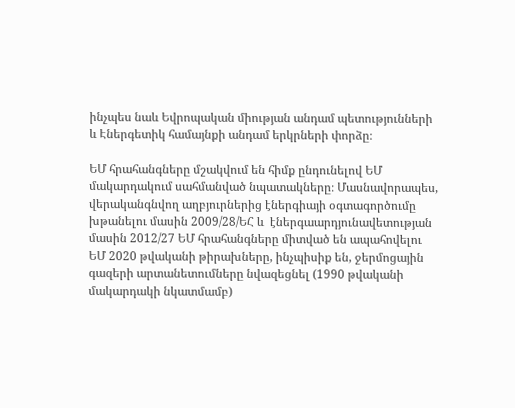ինչպես նաև Եվրոպական միության անդամ պետությունների և Էներգետիկ համայնքի անդամ երկրների փորձը։

ԵՄ հրահանգները մշակվում են հիմք ընդունելով ԵՄ մակարդակում սահմանված նպատակները։ Մասնավորապես, վերականգնվող աղբյուրներից էներգիայի օգտագործումը խթանելու մասին 2009/28/ԵՀ և  էներգաարդյունավետության մասին 2012/27 ԵՄ հրահանգները միտված են ապահովելու ԵՄ 2020 թվականի թիրախները, ինչպիսիք են, ջերմոցային գազերի արտանետումները նվազեցնել (1990 թվականի մակարդակի նկատմամբ)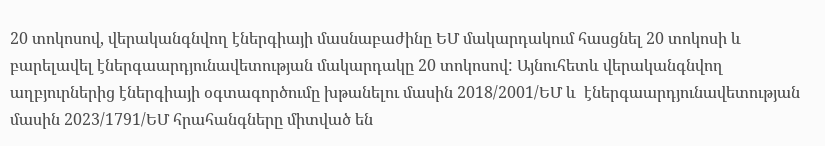20 տոկոսով, վերականգնվող էներգիայի մասնաբաժինը ԵՄ մակարդակում հասցնել 20 տոկոսի և բարելավել էներգաարդյունավետության մակարդակը 20 տոկոսով: Այնուհետև վերականգնվող աղբյուրներից էներգիայի օգտագործումը խթանելու մասին 2018/2001/ԵՄ և  էներգաարդյունավետության մասին 2023/1791/ԵՄ հրահանգները միտված են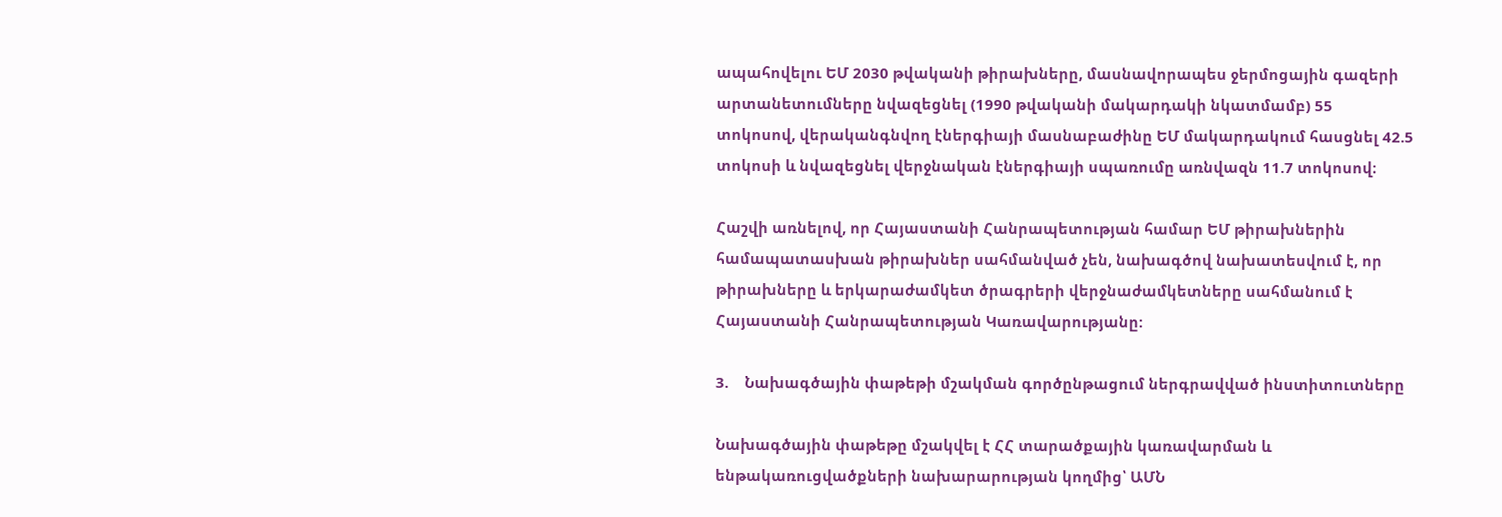ապահովելու ԵՄ 2030 թվականի թիրախները, մասնավորապես ջերմոցային գազերի արտանետումները նվազեցնել (1990 թվականի մակարդակի նկատմամբ) 55 տոկոսով, վերականգնվող էներգիայի մասնաբաժինը ԵՄ մակարդակում հասցնել 42.5 տոկոսի և նվազեցնել վերջնական էներգիայի սպառումը առնվազն 11.7 տոկոսով։

Հաշվի առնելով, որ Հայաստանի Հանրապետության համար ԵՄ թիրախներին համապատասխան թիրախներ սահմանված չեն, նախագծով նախատեսվում է, որ թիրախները և երկարաժամկետ ծրագրերի վերջնաժամկետները սահմանում է Հայաստանի Հանրապետության Կառավարությանը:

3.    Նախագծային փաթեթի մշակման գործընթացում ներգրավված ինստիտուտները

Նախագծային փաթեթը մշակվել է ՀՀ տարածքային կառավարման և ենթակառուցվածքների նախարարության կողմից՝ ԱՄՆ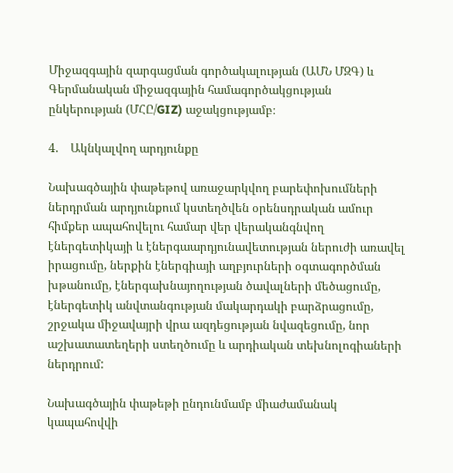Միջազգային զարգացման գործակալության (ԱՄՆ ՄԶԳ) և Գերմանական միջազգային համագործակցության ընկերության (ՄՀԸ/GIZ) աջակցությամբ։

4.    Ակնկալվող արդյունքը

Նախագծային փաթեթով առաջարկվող բարեփոխումների ներդրման արդյունքում կստեղծվեն օրենսդրական ամուր հիմքեր ապահովելու համար վեր վերականգնվող էներգետիկայի և էներգաարդյունավետության ներուժի առավել իրացումը, ներքին էներգիայի աղբյուրների օգտագործման խթանումը, էներգախնայողության ծավալների մեծացումը, էներգետիկ անվտանգության մակարդակի բարձրացումը, շրջակա միջավայրի վրա ազդեցության նվազեցումը, նոր աշխատատեղերի ստեղծումը և արդիական տեխնոլոգիաների ներդրում:

Նախագծային փաթեթի ընդունմամբ միաժամանակ կապահովվի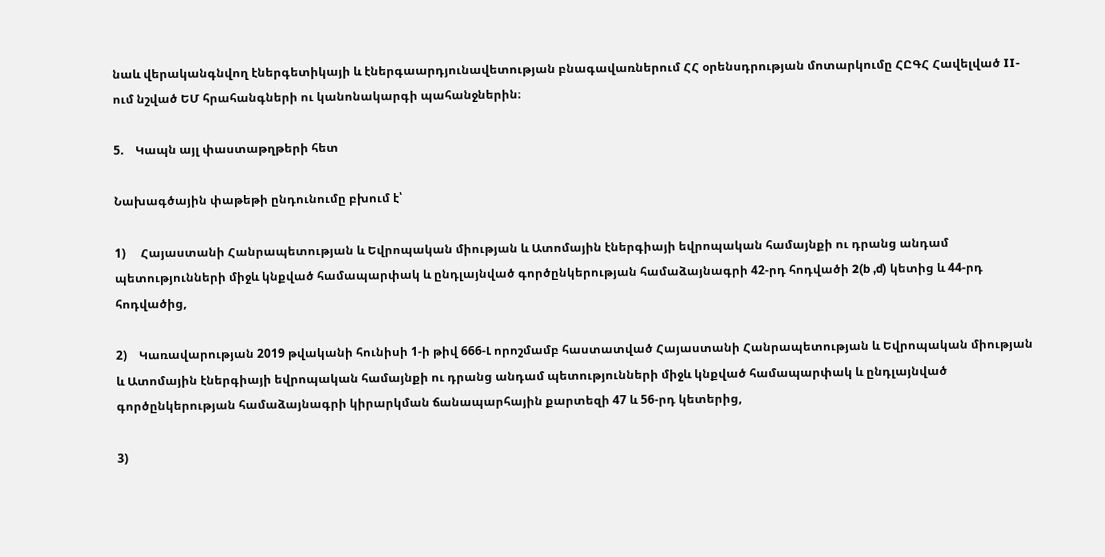նաև վերականգնվող էներգետիկայի և էներգաարդյունավետության բնագավառներում ՀՀ օրենսդրության մոտարկումը ՀԸԳՀ Հավելված II-ում նշված ԵՄ հրահանգների ու կանոնակարգի պահանջներին։

5.    Կապն այլ փաստաթղթերի հետ

Նախագծային փաթեթի ընդունումը բխում է՝

1)     Հայաստանի Հանրապետության և Եվրոպական միության և Ատոմային էներգիայի եվրոպական համայնքի ու դրանց անդամ պետությունների միջև կնքված համապարփակ և ընդլայնված գործընկերության համաձայնագրի 42-րդ հոդվածի 2(b ,d) կետից և 44-րդ հոդվածից,

2)    Կառավարության 2019 թվականի հունիսի 1-ի թիվ 666-Լ որոշմամբ հաստատված Հայաստանի Հանրապետության և Եվրոպական միության և Ատոմային էներգիայի եվրոպական համայնքի ու դրանց անդամ պետությունների միջև կնքված համապարփակ և ընդլայնված գործընկերության համաձայնագրի կիրարկման ճանապարհային քարտեզի 47 և 56-րդ կետերից,

3)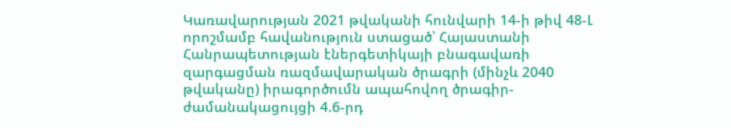Կառավարության 2021 թվականի հունվարի 14-ի թիվ 48-Լ որոշմամբ հավանություն ստացած՝ Հայաստանի Հանրապետության էներգետիկայի բնագավառի զարգացման ռազմավարական ծրագրի (մինչև 2040 թվականը) իրագործումն ապահովող ծրագիր-ժամանակացույցի 4.6-րդ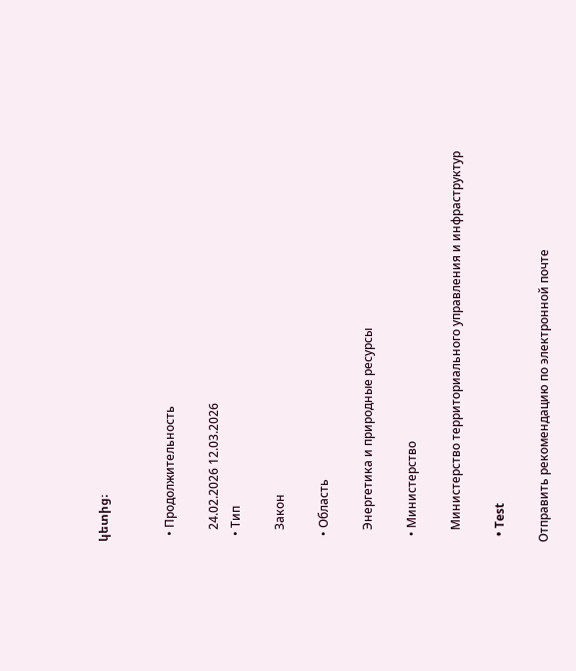կետից։


  • Продолжительность

    24.02.2026 12.03.2026
  • Тип

    Закон

  • Область

    Энергетика и природные ресурсы

  • Министерство

    Министерство территориального управления и инфраструктур

  • Test

Отправить рекомендацию по электронной почте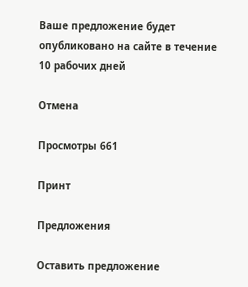Ваше предложение будет опубликовано на сайте в течение 10 рабочих дней

Отмена

Просмотры 661

Принт

Предложения

Оставить предложение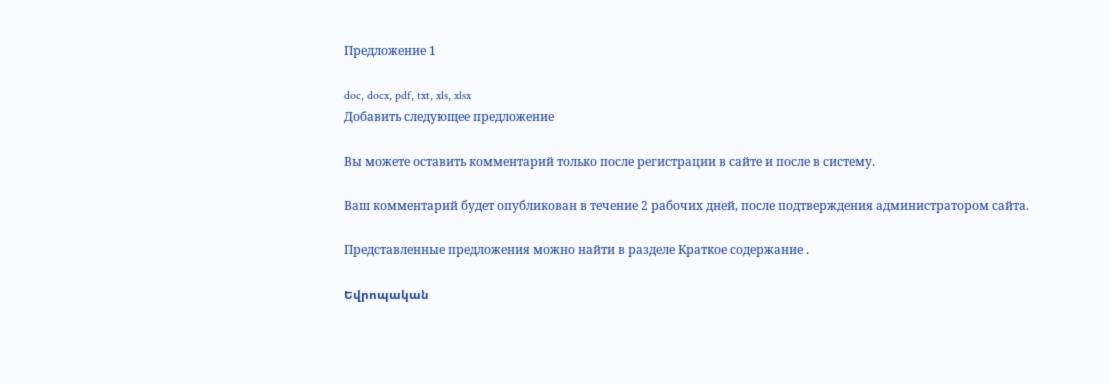Предложение 1

doc, docx, pdf, txt, xls, xlsx
Добавить следующее предложение

Вы можете оставить комментарий только после регистрации в сайте и после в систему.

Ваш комментарий будет опубликован в течение 2 рабочих дней, после подтверждения администратором сайта.

Представленные предложения можно найти в разделе Краткое содержание .

Եվրոպական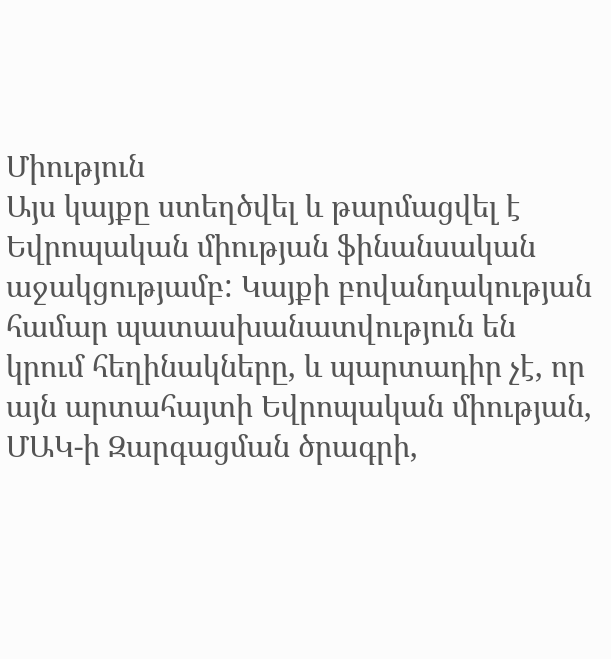Միություն
Այս կայքը ստեղծվել և թարմացվել է Եվրոպական միության ֆինանսական աջակցությամբ: Կայքի բովանդակության համար պատասխանատվություն են կրում հեղինակները, և պարտադիր չէ, որ այն արտահայտի Եվրոպական միության, ՄԱԿ-ի Զարգացման ծրագրի,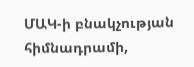ՄԱԿ-ի բնակչության հիմնադրամի,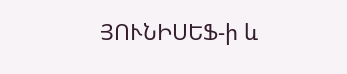ՅՈՒՆԻՍԵՖ-ի և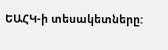ԵԱՀԿ-ի տեսակետները: